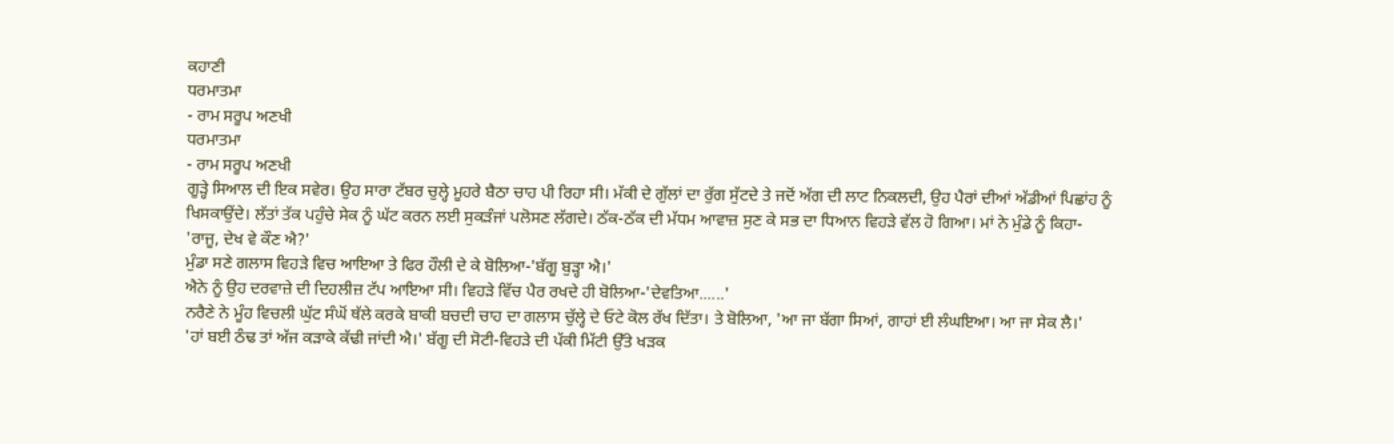ਕਹਾਣੀ
ਧਰਮਾਤਮਾ
- ਰਾਮ ਸਰੂਪ ਅਣਖੀ
ਧਰਮਾਤਮਾ
- ਰਾਮ ਸਰੂਪ ਅਣਖੀ
ਗੂੜ੍ਹੇ ਸਿਆਲ ਦੀ ਇਕ ਸਵੇਰ। ਉਹ ਸਾਰਾ ਟੱਬਰ ਚੁਲ੍ਹੇ ਮੂਹਰੇ ਬੈਠਾ ਚਾਹ ਪੀ ਰਿਹਾ ਸੀ। ਮੱਕੀ ਦੇ ਗੁੱਲਾਂ ਦਾ ਰੁੱਗ ਸੁੱਟਦੇ ਤੇ ਜਦੋਂ ਅੱਗ ਦੀ ਲਾਟ ਨਿਕਲਦੀ, ਉਹ ਪੈਰਾਂ ਦੀਆਂ ਅੱਡੀਆਂ ਪਿਛਾਂਹ ਨੂੰ ਖਿਸਕਾਉਂਦੇ। ਲੱਤਾਂ ਤੱਕ ਪਹੁੰਚੇ ਸੇਕ ਨੂੰ ਘੱਟ ਕਰਨ ਲਈ ਸੁਕੜੰਜਾਂ ਪਲੋਸਣ ਲੱਗਦੇ। ਠੱਕ-ਠੱਕ ਦੀ ਮੱਧਮ ਆਵਾਜ਼ ਸੁਣ ਕੇ ਸਭ ਦਾ ਧਿਆਨ ਵਿਹੜੇ ਵੱਲ ਹੋ ਗਿਆ। ਮਾਂ ਨੇ ਮੁੰਡੇ ਨੂੰ ਕਿਹਾ- 'ਰਾਜੂ, ਦੇਖ ਵੇ ਕੌਣ ਐ?'
ਮੁੰਡਾ ਸਣੇ ਗਲਾਸ ਵਿਹੜੇ ਵਿਚ ਆਇਆ ਤੇ ਫਿਰ ਹੌਲੀ ਦੇ ਕੇ ਬੋਲਿਆ-'ਬੱਗੂ ਬੁੜ੍ਹਾ ਐ।'
ਐਨੇ ਨੂੰ ਉਹ ਦਰਵਾਜ਼ੇ ਦੀ ਦਿਹਲੀਜ਼ ਟੱਪ ਆਇਆ ਸੀ। ਵਿਹੜੇ ਵਿੱਚ ਪੈਰ ਰਖਦੇ ਹੀ ਬੋਲਿਆ-'ਦੇਵਤਿਆ......'
ਨਰੈਣੇ ਨੇ ਮੂੰਹ ਵਿਚਲੀ ਘੁੱਟ ਸੰਘੋਂ ਥੱਲੇ ਕਰਕੇ ਬਾਕੀ ਬਚਦੀ ਚਾਹ ਦਾ ਗਲਾਸ ਚੁੱਲ੍ਹੇ ਦੇ ਓਟੇ ਕੋਲ ਰੱਖ ਦਿੱਤਾ। ਤੇ ਬੋਲਿਆ, 'ਆ ਜਾ ਬੱਗਾ ਸਿਆਂ, ਗਾਹਾਂ ਈ ਲੰਘਇਆ। ਆ ਜਾ ਸੇਕ ਲੈ।'
'ਹਾਂ ਬਈ ਠੰਢ ਤਾਂ ਅੱਜ ਕੜਾਕੇ ਕੱਢੀ ਜਾਂਦੀ ਐ।' ਬੱਗੂ ਦੀ ਸੋਟੀ-ਵਿਹੜੇ ਦੀ ਪੱਕੀ ਮਿੱਟੀ ਉੱਤੇ ਖੜਕ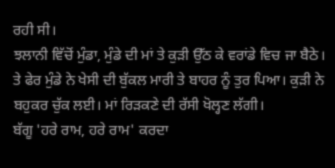ਰਹੀ ਸੀ।
ਝਲਾਨੀ ਵਿੱਚੋਂ ਮੁੰਡਾ, ਮੁੰਡੇ ਦੀ ਮਾਂ ਤੇ ਕੁੜੀ ਉੱਠ ਕੇ ਵਰਾਂਡੇ ਵਿਚ ਜਾ ਬੈਠੇ। ਤੇ ਫੇਰ ਮੁੰਡੇ ਨੇ ਖੇਸੀ ਦੀ ਬੁੱਕਲ ਮਾਰੀ ਤੇ ਬਾਹਰ ਨੂੰ ਤੁਰ ਪਿਆ। ਕੁੜੀ ਨੇ ਬਹੁਕਰ ਚੁੱਕ ਲਈ। ਮਾਂ ਰਿੜਕਣੇ ਦੀ ਰੱਸੀ ਖੋਲ੍ਹਣ ਲੱਗੀ।
ਬੱਗੂ 'ਹਰੇ ਰਾਮ, ਹਰੇ ਰਾਮ' ਕਰਦਾ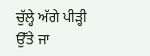ਚੁੱਲ੍ਹੇ ਅੱਗੇ ਪੀੜ੍ਹੀ ਉੱਤੇ ਜਾ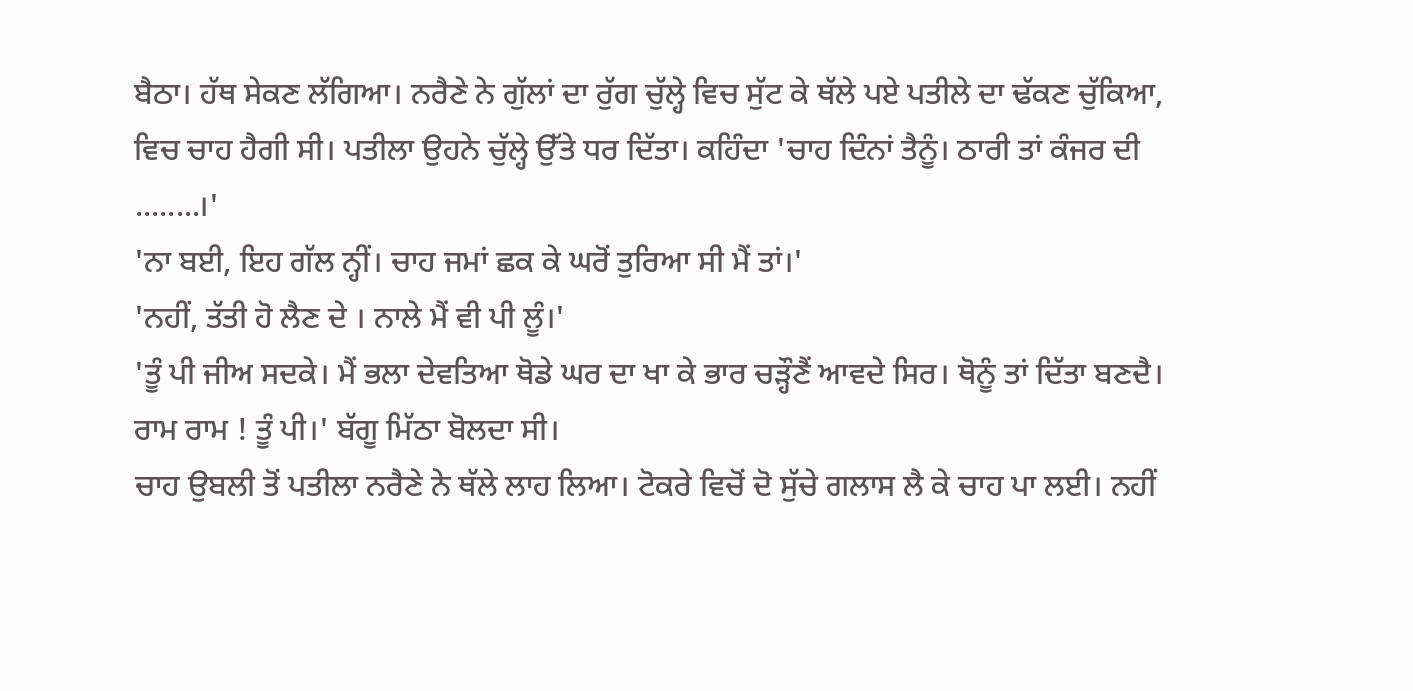ਬੈਠਾ। ਹੱਥ ਸੇਕਣ ਲੱਗਿਆ। ਨਰੈਣੇ ਨੇ ਗੁੱਲਾਂ ਦਾ ਰੁੱਗ ਚੁੱਲ੍ਹੇ ਵਿਚ ਸੁੱਟ ਕੇ ਥੱਲੇ ਪਏ ਪਤੀਲੇ ਦਾ ਢੱਕਣ ਚੁੱਕਿਆ, ਵਿਚ ਚਾਹ ਹੈਗੀ ਸੀ। ਪਤੀਲਾ ਉਹਨੇ ਚੁੱਲ੍ਹੇ ਉੱਤੇ ਧਰ ਦਿੱਤਾ। ਕਹਿੰਦਾ 'ਚਾਹ ਦਿੰਨਾਂ ਤੈਨੂੰ। ਠਾਰੀ ਤਾਂ ਕੰਜਰ ਦੀ ........।'
'ਨਾ ਬਈ, ਇਹ ਗੱਲ ਨ੍ਹੀਂ। ਚਾਹ ਜਮਾਂ ਛਕ ਕੇ ਘਰੋਂ ਤੁਰਿਆ ਸੀ ਮੈਂ ਤਾਂ।'
'ਨਹੀਂ, ਤੱਤੀ ਹੋ ਲੈਣ ਦੇ । ਨਾਲੇ ਮੈਂ ਵੀ ਪੀ ਲੂੰ।'
'ਤੂੰ ਪੀ ਜੀਅ ਸਦਕੇ। ਮੈਂ ਭਲਾ ਦੇਵਤਿਆ ਥੋਡੇ ਘਰ ਦਾ ਖਾ ਕੇ ਭਾਰ ਚੜ੍ਹੌਣੈਂ ਆਵਦੇ ਸਿਰ। ਥੋਨੂੰ ਤਾਂ ਦਿੱਤਾ ਬਣਦੈ। ਰਾਮ ਰਾਮ ! ਤੂੰ ਪੀ।' ਬੱਗੂ ਮਿੱਠਾ ਬੋਲਦਾ ਸੀ।
ਚਾਹ ਉਬਲੀ ਤੋਂ ਪਤੀਲਾ ਨਰੈਣੇ ਨੇ ਥੱਲੇ ਲਾਹ ਲਿਆ। ਟੋਕਰੇ ਵਿਚੋਂ ਦੋ ਸੁੱਚੇ ਗਲਾਸ ਲੈ ਕੇ ਚਾਹ ਪਾ ਲਈ। ਨਹੀਂ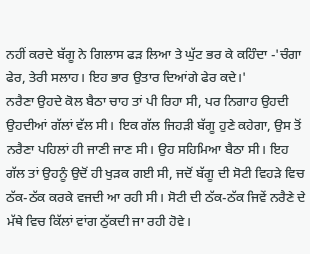ਨਹੀਂ ਕਰਦੇ ਬੱਗੂ ਨੇ ਗਿਲਾਸ ਫੜ ਲਿਆ ਤੇ ਘੁੱਟ ਭਰ ਕੇ ਕਹਿੰਦਾ -'ਚੰਗਾ ਫੇਰ, ਤੇਰੀ ਸਲਾਹ। ਇਹ ਭਾਰ ਉਤਾਰ ਦਿਆਂਗੇ ਫੇਰ ਕਦੇ।'
ਨਰੈਣਾ ਉਹਦੇ ਕੋਲ ਬੈਠਾ ਚਾਹ ਤਾਂ ਪੀ ਰਿਹਾ ਸੀ, ਪਰ ਨਿਗਾਹ ਉਹਦੀ ਉਹਦੀਆਂ ਗੱਲਾਂ ਵੱਲ ਸੀ। ਇਕ ਗੱਲ ਜਿਹੜੀ ਬੱਗੂ ਹੁਣੇ ਕਹੇਗਾ, ਉਸ ਤੋਂ ਨਰੈਣਾ ਪਹਿਲਾਂ ਹੀ ਜਾਣੀ ਜਾਣ ਸੀ। ਉਹ ਸਹਿਮਿਆ ਬੈਠਾ ਸੀ। ਇਹ ਗੱਲ ਤਾਂ ਉਹਨੂੰ ਉਦੋਂ ਹੀ ਖੁੜਕ ਗਈ ਸੀ, ਜਦੋਂ ਬੱਗੂ ਦੀ ਸੋਟੀ ਵਿਹੜੇ ਵਿਚ ਠੱਕ-ਠੱਕ ਕਰਕੇ ਵਜਦੀ ਆ ਰਹੀ ਸੀ। ਸੋਟੀ ਦੀ ਠੱਕ-ਠੱਕ ਜਿਵੇਂ ਨਰੈਣੇ ਦੇ ਮੱਥੇ ਵਿਚ ਕਿੱਲਾਂ ਵਾਂਗ ਠੁੱਕਦੀ ਜਾ ਰਹੀ ਹੋਵੇ।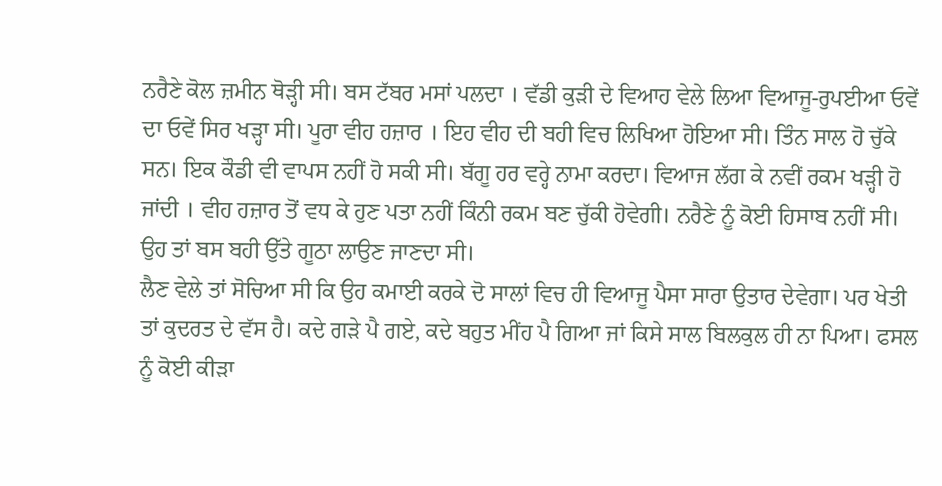ਨਰੈਣੇ ਕੋਲ ਜ਼ਮੀਨ ਥੋੜ੍ਹੀ ਸੀ। ਬਸ ਟੱਬਰ ਮਸਾਂ ਪਲਦਾ । ਵੱਡੀ ਕੁੜੀ ਦੇ ਵਿਆਹ ਵੇਲੇ ਲਿਆ ਵਿਆਜੂ-ਰੁਪਈਆ ਓਵੇਂ ਦਾ ਓਵੇਂ ਸਿਰ ਖੜ੍ਹਾ ਸੀ। ਪੂਰਾ ਵੀਹ ਹਜ਼ਾਰ । ਇਹ ਵੀਹ ਦੀ ਬਹੀ ਵਿਚ ਲਿਖਿਆ ਹੋਇਆ ਸੀ। ਤਿੰਨ ਸਾਲ ਹੋ ਚੁੱਕੇ ਸਨ। ਇਕ ਕੌਡੀ ਵੀ ਵਾਪਸ ਨਹੀਂ ਹੋ ਸਕੀ ਸੀ। ਬੱਗੂ ਹਰ ਵਰ੍ਹੇ ਨਾਮਾ ਕਰਦਾ। ਵਿਆਜ ਲੱਗ ਕੇ ਨਵੀਂ ਰਕਮ ਖੜ੍ਹੀ ਹੋ ਜਾਂਦੀ । ਵੀਹ ਹਜ਼ਾਰ ਤੋਂ ਵਧ ਕੇ ਹੁਣ ਪਤਾ ਨਹੀਂ ਕਿੰਨੀ ਰਕਮ ਬਣ ਚੁੱਕੀ ਹੋਵੇਗੀ। ਨਰੈਣੇ ਨੂੰ ਕੋਈ ਹਿਸਾਬ ਨਹੀਂ ਸੀ। ਉਹ ਤਾਂ ਬਸ ਬਹੀ ਉੱਤੇ ਗੂਠਾ ਲਾਉਣ ਜਾਣਦਾ ਸੀ।
ਲੈਣ ਵੇਲੇ ਤਾਂ ਸੋਚਿਆ ਸੀ ਕਿ ਉਹ ਕਮਾਈ ਕਰਕੇ ਦੋ ਸਾਲਾਂ ਵਿਚ ਹੀ ਵਿਆਜੂ ਪੈਸਾ ਸਾਰਾ ਉਤਾਰ ਦੇਵੇਗਾ। ਪਰ ਖੇਤੀ ਤਾਂ ਕੁਦਰਤ ਦੇ ਵੱਸ ਹੈ। ਕਦੇ ਗੜੇ ਪੈ ਗਏ, ਕਦੇ ਬਹੁਤ ਮੀਂਹ ਪੈ ਗਿਆ ਜਾਂ ਕਿਸੇ ਸਾਲ ਬਿਲਕੁਲ ਹੀ ਨਾ ਪਿਆ। ਫਸਲ ਨੂੰ ਕੋਈ ਕੀੜਾ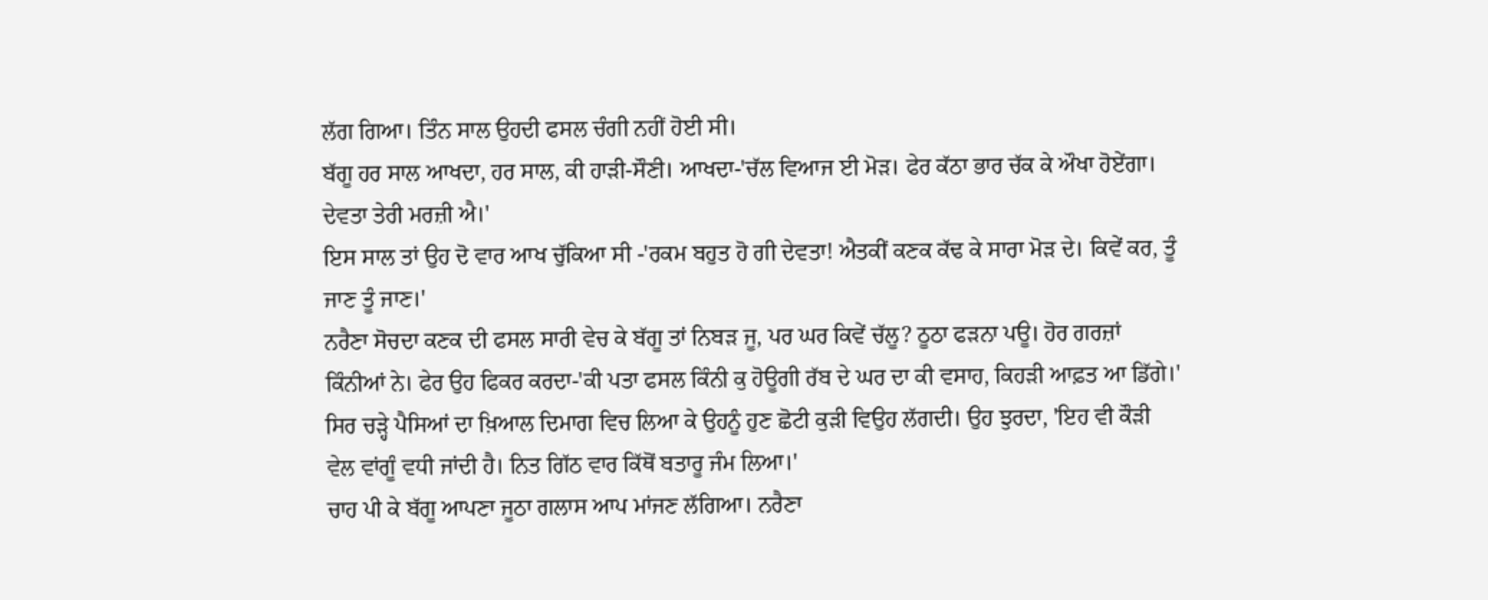ਲੱਗ ਗਿਆ। ਤਿੰਨ ਸਾਲ ਉਹਦੀ ਫਸਲ ਚੰਗੀ ਨਹੀਂ ਹੋਈ ਸੀ।
ਬੱਗੂ ਹਰ ਸਾਲ ਆਖਦਾ, ਹਰ ਸਾਲ, ਕੀ ਹਾੜੀ-ਸੌਣੀ। ਆਖਦਾ-'ਚੱਲ ਵਿਆਜ ਈ ਮੋੜ। ਫੇਰ ਕੱਠਾ ਭਾਰ ਚੱਕ ਕੇ ਔਖਾ ਹੋਏਂਗਾ। ਦੇਵਤਾ ਤੇਰੀ ਮਰਜ਼ੀ ਐ।'
ਇਸ ਸਾਲ ਤਾਂ ਉਹ ਦੋ ਵਾਰ ਆਖ ਚੁੱਕਿਆ ਸੀ -'ਰਕਮ ਬਹੁਤ ਹੋ ਗੀ ਦੇਵਤਾ! ਐਤਕੀਂ ਕਣਕ ਕੱਢ ਕੇ ਸਾਰਾ ਮੋੜ ਦੇ। ਕਿਵੇਂ ਕਰ, ਤੂੰ ਜਾਣ ਤੂੰ ਜਾਣ।'
ਨਰੈਣਾ ਸੋਚਦਾ ਕਣਕ ਦੀ ਫਸਲ ਸਾਰੀ ਵੇਚ ਕੇ ਬੱਗੂ ਤਾਂ ਨਿਬੜ ਜੂ, ਪਰ ਘਰ ਕਿਵੇਂ ਚੱਲੂ? ਠੂਠਾ ਫੜਨਾ ਪਊ। ਹੋਰ ਗਰਜ਼ਾਂ ਕਿੰਨੀਆਂ ਨੇ। ਫੇਰ ਉਹ ਫਿਕਰ ਕਰਦਾ-'ਕੀ ਪਤਾ ਫਸਲ ਕਿੰਨੀ ਕੁ ਹੋਊਗੀ ਰੱਬ ਦੇ ਘਰ ਦਾ ਕੀ ਵਸਾਹ, ਕਿਹੜੀ ਆਫ਼ਤ ਆ ਡਿੱਗੇ।'
ਸਿਰ ਚੜ੍ਹੇ ਪੈਸਿਆਂ ਦਾ ਖ਼ਿਆਲ ਦਿਮਾਗ ਵਿਚ ਲਿਆ ਕੇ ਉਹਨੂੰ ਹੁਣ ਛੋਟੀ ਕੁੜੀ ਵਿਉਹ ਲੱਗਦੀ। ਉਹ ਝੁਰਦਾ, 'ਇਹ ਵੀ ਕੌੜੀ ਵੇਲ ਵਾਂਗੂੰ ਵਧੀ ਜਾਂਦੀ ਹੈ। ਨਿਤ ਗਿੱਠ ਵਾਰ ਕਿੱਥੋਂ ਬਤਾਰੂ ਜੰਮ ਲਿਆ।'
ਚਾਹ ਪੀ ਕੇ ਬੱਗੂ ਆਪਣਾ ਜੂਠਾ ਗਲਾਸ ਆਪ ਮਾਂਜਣ ਲੱਗਿਆ। ਨਰੈਣਾ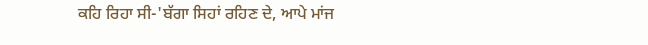ਕਹਿ ਰਿਹਾ ਸੀ-'ਬੱਗਾ ਸਿਹਾਂ ਰਹਿਣ ਦੇ, ਆਪੇ ਮਾਂਜ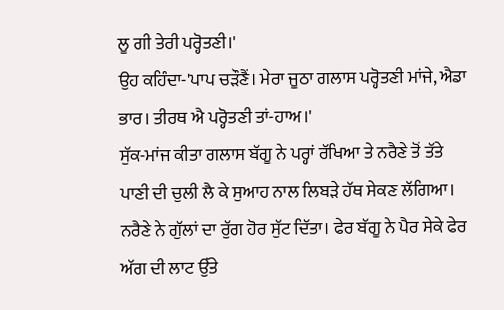ਲੂ ਗੀ ਤੇਰੀ ਪਰ੍ਹੋਤਣੀ।'
ਉਹ ਕਹਿੰਦਾ-'ਪਾਪ ਚੜੌਣੈਂ। ਮੇਰਾ ਜੂਠਾ ਗਲਾਸ ਪਰ੍ਹੋਤਣੀ ਮਾਂਜੇ, ਐਡਾ ਭਾਰ। ਤੀਰਥ ਐ ਪਰ੍ਹੋਤਣੀ ਤਾਂ-ਹਾਅ।'
ਸੁੱਕ-ਮਾਂਜ ਕੀਤਾ ਗਲਾਸ ਬੱਗੂ ਨੇ ਪਰ੍ਹਾਂ ਰੱਖਿਆ ਤੇ ਨਰੈਣੇ ਤੋਂ ਤੱਤੇ ਪਾਣੀ ਦੀ ਚੁਲੀ ਲੈ ਕੇ ਸੁਆਹ ਨਾਲ ਲਿਬੜੇ ਹੱਥ ਸੇਕਣ ਲੱਗਿਆ। ਨਰੈਣੇ ਨੇ ਗੁੱਲਾਂ ਦਾ ਰੁੱਗ ਹੋਰ ਸੁੱਟ ਦਿੱਤਾ। ਫੇਰ ਬੱਗੂ ਨੇ ਪੈਰ ਸੇਕੇ ਫੇਰ ਅੱਗ ਦੀ ਲਾਟ ਉੱਤੇ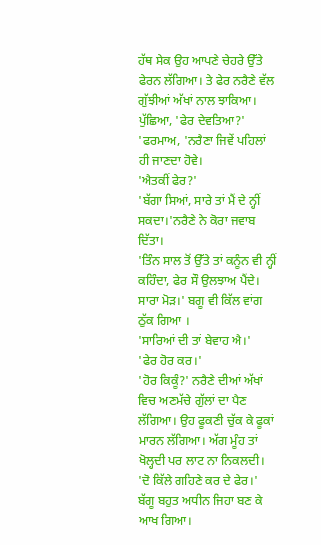ਹੱਥ ਸੇਕ ਉਹ ਆਪਣੇ ਚੇਹਰੇ ਉੱਤੇ ਫੇਰਨ ਲੱਗਿਆ। ਤੇ ਫੇਰ ਨਰੈਣੇ ਵੱਲ ਗੁੱਝੀਆਂ ਅੱਖਾਂ ਨਾਲ ਝਾਕਿਆ। ਪੁੱਛਿਆ, 'ਫੇਰ ਦੇਵਤਿਆ?'
'ਫਰਮਾਅ, 'ਨਰੈਣਾ ਜਿਵੇਂ ਪਹਿਲਾਂ ਹੀ ਜਾਣਦਾ ਹੋਵੇ।
'ਐਤਕੀਂ ਫੇਰ?'
'ਬੱਗਾ ਸਿਆਂ, ਸਾਰੇ ਤਾਂ ਮੈਂ ਦੇ ਨ੍ਹੀਂ ਸਕਦਾ।'ਨਰੈਣੇ ਨੇ ਕੋਰਾ ਜਵਾਬ ਦਿੱਤਾ।
'ਤਿੰਨ ਸਾਲ ਤੋਂ ਉੱਤੇ ਤਾਂ ਕਨੂੰਨ ਵੀ ਨ੍ਹੀਂ ਕਹਿੰਦਾ, ਫੇਰ ਸੌ ਉਲਝਾਅ ਪੈਂਦੇ। ਸਾਰਾ ਮੋੜ।' ਬਗੂ ਵੀ ਕਿੱਲ ਵਾਂਗ ਠੁੱਕ ਗਿਆ ।
'ਸਾਰਿਆਂ ਦੀ ਤਾਂ ਬੇਵਾਹ ਐ।'
'ਫੇਰ ਹੋਰ ਕਰ।'
'ਹੋਰ ਕਿਕੂੰ?' ਨਰੈਣੇ ਦੀਆਂ ਅੱਖਾਂ ਵਿਚ ਅਣਮੱਚੇ ਗੁੱਲਾਂ ਦਾ ਪੈਣ ਲੱਗਿਆ। ਉਹ ਫੂਕਣੀ ਚੁੱਕ ਕੇ ਫੂਕਾਂ ਮਾਰਨ ਲੱਗਿਆ। ਅੱਗ ਮੂੰਹ ਤਾਂ ਖੋਲ੍ਹਦੀ ਪਰ ਲਾਟ ਨਾ ਨਿਕਲਦੀ।
'ਦੋ ਕਿੱਲੇ ਗਹਿਣੇ ਕਰ ਦੇ ਫੇਰ।' ਬੱਗੂ ਬਹੁਤ ਅਧੀਨ ਜਿਹਾ ਬਣ ਕੇ ਆਖ ਗਿਆ।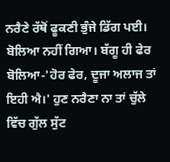ਨਰੈਣੇ ਰੱਥੋਂ ਫੂਕਣੀ ਭੁੰਜੇ ਡਿੱਗ ਪਈ। ਬੋਲਿਆ ਨਹੀਂ ਗਿਆ। ਬੱਗੂ ਹੀ ਫੇਰ ਬੋਲਿਆ-'ਹੋਰ ਫੇਰ, ਦੂਜਾ ਅਲਾਜ ਤਾਂ ਇਹੀ ਐ।' ਹੁਣ ਨਰੈਣਾ ਨਾ ਤਾਂ ਚੁੱਲੇ ਵਿੱਚ ਗੁੱਲ ਸੁੱਟ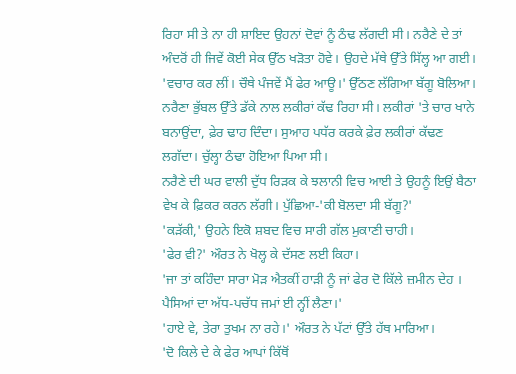ਰਿਹਾ ਸੀ ਤੇ ਨਾ ਹੀ ਸ਼ਾਇਦ ਉਹਨਾਂ ਦੋਵਾਂ ਨੂੰ ਠੰਢ ਲੱਗਦੀ ਸੀ। ਨਰੈਣੇ ਦੇ ਤਾਂ ਅੰਦਰੋਂ ਹੀ ਜਿਵੇਂ ਕੋਈ ਸੇਕ ਉੱਠ ਖੜੋਤਾ ਹੋਵੇ। ਉਹਦੇ ਮੱਥੇ ਉੱਤੇ ਸਿੱਲ੍ਹ ਆ ਗਈ।
'ਵਚਾਰ ਕਰ ਲੀਂ। ਚੌਥੇ ਪੰਜਵੇਂ ਮੈਂ ਫੇਰ ਆਊ।' ਉੱਠਣ ਲੱਗਿਆ ਬੱਗੂ ਬੋਲਿਆ।
ਨਰੈਣਾ ਭੁੱਬਲ ਉੱਤੇ ਡੱਕੇ ਨਾਲ ਲਕੀਰਾਂ ਕੱਢ ਰਿਹਾ ਸੀ। ਲਕੀਰਾਂ 'ਤੇ ਚਾਰ ਖਾਨੇ ਬਨਾਉਂਦਾ, ਫ਼ੇਰ ਢਾਹ ਦਿੰਦਾ। ਸੁਆਹ ਪਧੱਰ ਕਰਕੇ ਫ਼ੇਰ ਲਕੀਰਾਂ ਕੱਢਣ ਲਗੱਦਾ। ਚੁੱਲ੍ਹਾ ਠੰਢਾ ਹੋਇਆ ਪਿਆ ਸੀ।
ਨਰੈਣੇ ਦੀ ਘਰ ਵਾਲੀ ਦੁੱਧ ਰਿੜਕ ਕੇ ਝਲਾਨੀ ਵਿਚ ਆਈ ਤੇ ਉਹਨੂੰ ਇਉਂ ਬੈਠਾ ਵੇਖ ਕੇ ਫ਼ਿਕਰ ਕਰਨ ਲੱਗੀ। ਪੁੱਛਿਆ-'ਕੀ ਬੋਲਦਾ ਸੀ ਬੱਗੂ?'
'ਕੜੱਕੀ,' ਉਹਨੇ ਇਕੋ ਸ਼ਬਦ ਵਿਚ ਸਾਰੀ ਗੱਲ ਮੁਕਾਣੀ ਚਾਹੀ।
'ਫੇਰ ਵੀ?' ਔਰਤ ਨੇ ਖੋਲ੍ਹ ਕੇ ਦੱਸਣ ਲਈ ਕਿਹਾ।
'ਜਾ ਤਾਂ ਕਹਿੰਦਾ ਸਾਰਾ ਮੋੜ ਐਤਕੀਂ ਹਾੜੀ ਨੂੰ ਜਾਂ ਫੇਰ ਦੋ ਕਿੱਲੇ ਜ਼ਮੀਨ ਦੇਹ । ਪੈਸਿਆਂ ਦਾ ਅੱਧ-ਪਚੱਧ ਜਮਾਂ ਈ ਨ੍ਹੀਂ ਲੈਣਾ।'
'ਹਾਏ ਵੇ, ਤੇਰਾ ਤੁਖਮ ਨਾ ਰਹੇ।' ਔਰਤ ਨੇ ਪੱਟਾਂ ਉੱਤੇ ਹੱਥ ਮਾਰਿਆ।
'ਦੋ ਕਿਲੇ ਦੇ ਕੇ ਫੇਰ ਆਪਾਂ ਕਿੱਥੋਂ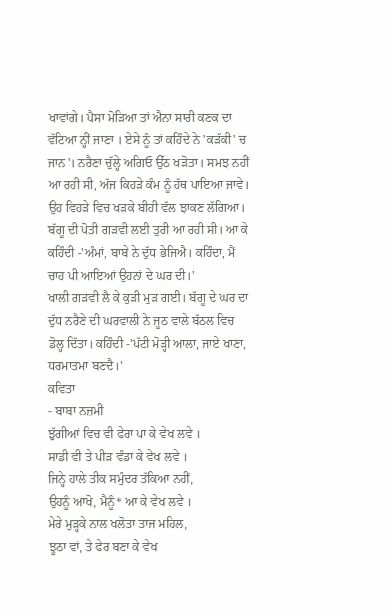ਖਾਵਾਂਗੇ। ਪੈਸਾ ਮੋੜਿਆ ਤਾਂ ਐਨਾ ਸਾਰੀ ਕਣਕ ਦਾ ਵੱਟਿਆ ਨ੍ਹੀਂ ਜਾਣਾ । ਏਸੇ ਨੂੰ ਤਾਂ ਕਹਿੰਦੇ ਨੇ 'ਕੜੱਕੀ' ਚ ਜਾਨ'। ਨਰੈਣਾ ਚੁੱਲ੍ਹੇ ਅਗਿਓ ਉੱਠ ਖੜੋਤਾ। ਸਮਝ ਨਹੀਂ ਆ ਰਹੀ ਸੀ, ਅੱਜ ਕਿਹੜੇ ਕੰਮ ਨੂੰ ਹੱਥ ਪਾਇਆ ਜਾਵੇ।
ਉਹ ਵਿਹੜੇ ਵਿਚ ਖੜਕੇ ਬੀਹੀ ਵੱਲ ਝਾਕਣ ਲੱਗਿਆ। ਬੱਗੂ ਦੀ ਪੋਤੀ ਗੜਵੀ ਲਈ ਤੁਰੀ ਆ ਰਹੀ ਸੀ। ਆ ਕੇ ਕਹਿੰਦੀ -'ਅੰਮਾਂ, ਬਾਬੇ ਨੇ ਦੁੱਧ ਭੇਜਿਐ। ਕਹਿੰਦਾ, ਮੈਂ ਚਾਹ ਪੀ ਆਇਆਂ ਉਹਨਾਂ ਦੇ ਘਰ ਦੀ।'
ਖਾਲੀ ਗੜਵੀ ਲੈ ਕੇ ਕੁੜੀ ਮੁੜ ਗਈ। ਬੱਗੂ ਦੇ ਘਰ ਦਾ ਦੁੱਧ ਨਰੈਣੇ ਦੀ ਘਰਵਾਲੀ ਨੇ ਜੂਠ ਵਾਲੇ ਬੱਠਲ ਵਿਚ ਡੋਲ੍ਹ ਦਿੱਤਾ। ਕਹਿੰਦੀ -'ਪੱਟੀ ਮੋੜ੍ਹੀ ਆਲਾ, ਜਾਏ ਖਾਣਾ, ਧਰਮਾਤਮਾ ਬਣਦੈ।'
ਕਵਿਤਾ
- ਬਾਬਾ ਨਜ਼ਮੀ
ਝੁੱਗੀਆਂ ਵਿਚ ਵੀ ਫੇਰਾ ਪਾ ਕੇ ਵੇਖ ਲਵੇ ।
ਸਾਡੀ ਵੀ ਤੇ ਪੀੜ ਵੰਡਾ ਕੇ ਵੇਖ ਲਵੇ ।
ਜਿਨ੍ਹੇ ਹਾਲੇ ਤੀਕ ਸਮੁੰਦਰ ਤੱਕਿਆ ਨਹੀਂ,
ਉਹਨੂੰ ਆਖੋ, ਮੈਨੂੰ* ਆ ਕੇ ਵੇਖ ਲਵੇ ।
ਮੇਰੇ ਮੁੜ੍ਹਕੇ ਨਾਲ ਖਲੋਤਾ ਤਾਜ ਮਹਿਲ,
ਝੂਠਾ ਵਾਂ, ਤੇ ਫੇਰ ਬਣਾ ਕੇ ਵੇਖ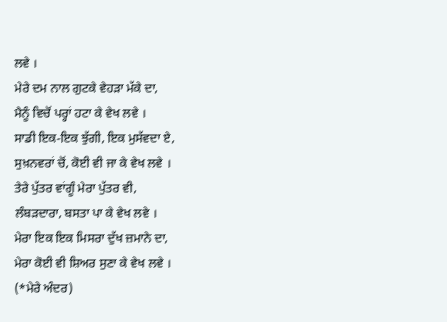ਲਵੇ ।
ਮੇਰੇ ਦਮ ਨਾਲ ਗੁਟਕੇ ਵੇਹੜਾ ਮੱਕੇ ਦਾ,
ਮੈਨੂੰ ਵਿਚੋਂ ਪਰ੍ਹਾਂ ਹਟਾ ਕੇ ਵੇਖ ਲਵੇ ।
ਸਾਡੀ ਇਕ-ਇਕ ਝੁੱਗੀ, ਇਕ ਮੁਸੱਵਦਾ ਏ,
ਸੁਖ਼ਨਵਰਾਂ ਚੋਂ, ਕੋਈ ਵੀ ਜਾ ਕੇ ਵੇਖ ਲਵੇ ।
ਤੇਰੇ ਪੁੱਤਰ ਵਾਂਗੂੰ ਮੇਰਾ ਪੁੱਤਰ ਵੀ,
ਲੰਬੜਦਾਰਾ, ਬਸਤਾ ਪਾ ਕੇ ਵੇਖ ਲਵੇ ।
ਮੇਰਾ ਇਕ ਇਕ ਮਿਸਰਾ ਦੁੱਖ ਜ਼ਮਾਨੇ ਦਾ,
ਮੇਰਾ ਕੋਈ ਵੀ ਸ਼ਿਅਰ ਸੁਣਾ ਕੇ ਵੇਖ ਲਵੇ ।
(*ਮੇਰੇ ਅੰਦਰ)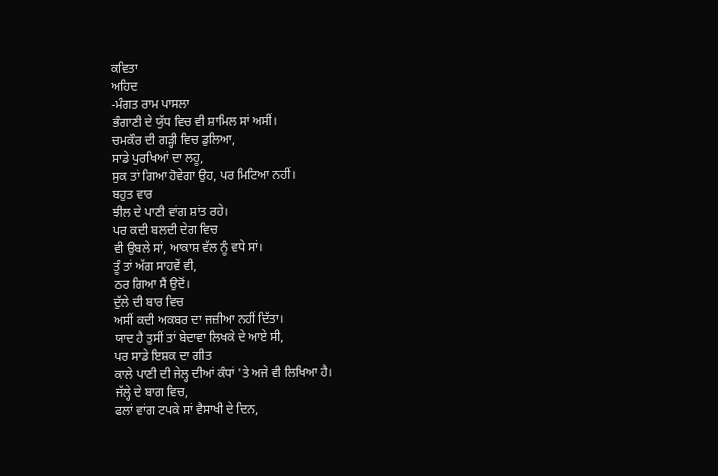ਕਵਿਤਾ
ਅਹਿਦ
-ਮੰਗਤ ਰਾਮ ਪਾਸਲਾ
ਭੰਗਾਣੀ ਦੇ ਯੁੱਧ ਵਿਚ ਵੀ ਸ਼ਾਮਿਲ ਸਾਂ ਅਸੀਂ।
ਚਮਕੌਰ ਦੀ ਗੜ੍ਹੀ ਵਿਚ ਡੁਲਿਆ,
ਸਾਡੇ ਪੁਰਖਿਆਂ ਦਾ ਲਹੂ,
ਸੁਕ ਤਾਂ ਗਿਆ ਹੋਵੇਗਾ ਉਹ, ਪਰ ਮਿਟਿਆ ਨਹੀਂ।
ਬਹੁਤ ਵਾਰ
ਝੀਲ ਦੇ ਪਾਣੀ ਵਾਂਗ ਸ਼ਾਂਤ ਰਹੇ।
ਪਰ ਕਦੀ ਬਲਦੀ ਦੇਗ ਵਿਚ
ਵੀ ਉਬਲੇ ਸਾਂ, ਆਕਾਸ਼ ਵੱਲ ਨੂੰ ਵਧੇ ਸਾਂ।
ਤੂੰ ਤਾਂ ਅੱਗ ਸਾਹਵੇਂ ਵੀ,
ਠਰ ਗਿਆ ਸੈਂ ਉਦੋਂ।
ਦੁੱਲੇ ਦੀ ਬਾਰ ਵਿਚ
ਅਸੀਂ ਕਦੀ ਅਕਬਰ ਦਾ ਜਜ਼ੀਆ ਨਹੀਂ ਦਿੱਤਾ।
ਯਾਦ ਹੈ ਤੁਸੀਂ ਤਾਂ ਬੇਦਾਵਾ ਲਿਖਕੇ ਦੇ ਆਏ ਸੀ,
ਪਰ ਸਾਡੇ ਇਸ਼ਕ ਦਾ ਗੀਤ
ਕਾਲੇ ਪਾਣੀ ਦੀ ਜੇਲ੍ਹ ਦੀਆਂ ਕੰਧਾਂ 'ਤੇ ਅਜੇ ਵੀ ਲਿਖਿਆ ਹੈ।
ਜੱਲ੍ਹੇ ਦੇ ਬਾਗ ਵਿਚ,
ਫਲਾਂ ਵਾਂਗ ਟਪਕੇ ਸਾਂ ਵੈਸਾਖੀ ਦੇ ਦਿਨ,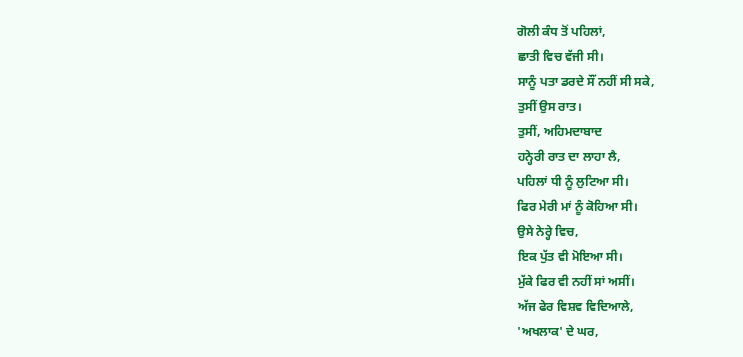ਗੋਲੀ ਕੰਧ ਤੋਂ ਪਹਿਲਾਂ,
ਛਾਤੀ ਵਿਚ ਵੱਜੀ ਸੀ।
ਸਾਨੂੰ ਪਤਾ ਡਰਦੇ ਸੌਂ ਨਹੀਂ ਸੀ ਸਕੇ,
ਤੁਸੀਂ ਉਸ ਰਾਤ।
ਤੁਸੀਂ, ਅਹਿਮਦਾਬਾਦ
ਹਨ੍ਹੇਰੀ ਰਾਤ ਦਾ ਲਾਹਾ ਲੈ,
ਪਹਿਲਾਂ ਧੀ ਨੂੰ ਲੁਟਿਆ ਸੀ।
ਫਿਰ ਮੇਰੀ ਮਾਂ ਨੂੰ ਕੋਹਿਆ ਸੀ।
ਉਸੇ ਨੇਰ੍ਹੇ ਵਿਚ,
ਇਕ ਪੁੱਤ ਵੀ ਮੋਇਆ ਸੀ।
ਮੁੱਕੇ ਫਿਰ ਵੀ ਨਹੀਂ ਸਾਂ ਅਸੀਂ।
ਅੱਜ ਫੇਰ ਵਿਸ਼ਵ ਵਿਦਿਆਲੇ,
'ਅਖਲਾਕ' ਦੇ ਘਰ,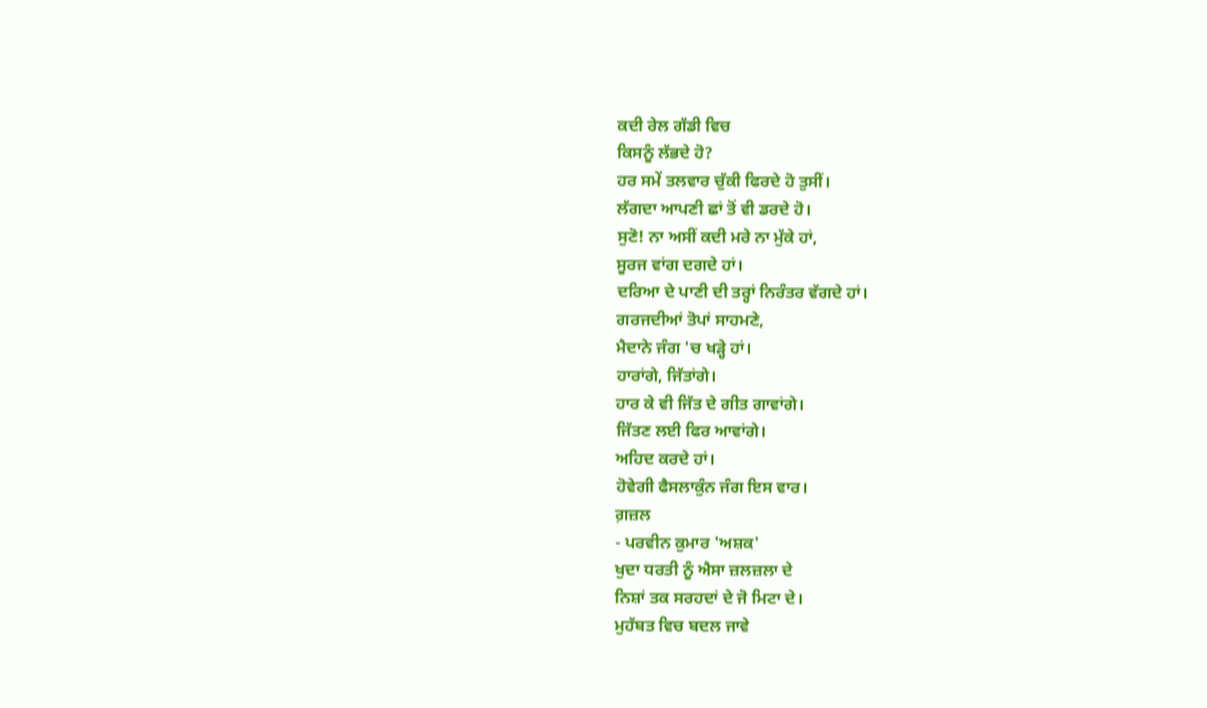ਕਦੀ ਰੇਲ ਗੱਡੀ ਵਿਚ
ਕਿਸਨੂੰ ਲੱਭਦੇ ਹੋ?
ਹਰ ਸਮੇਂ ਤਲਵਾਰ ਚੁੱਕੀ ਫਿਰਦੇ ਹੋ ਤੁਸੀਂ।
ਲੱਗਦਾ ਆਪਣੀ ਛਾਂ ਤੋਂ ਵੀ ਡਰਦੇ ਹੋ।
ਸੁਣੋ! ਨਾ ਅਸੀਂ ਕਦੀ ਮਰੇ ਨਾ ਮੁੱਕੇ ਹਾਂ,
ਸੂਰਜ ਵਾਂਗ ਦਗਦੇ ਹਾਂ।
ਦਰਿਆ ਦੇ ਪਾਣੀ ਦੀ ਤਰ੍ਹਾਂ ਨਿਰੰਤਰ ਵੱਗਦੇ ਹਾਂ।
ਗਰਜਦੀਆਂ ਤੋਪਾਂ ਸਾਹਮਣੇ,
ਮੈਦਾਨੇ ਜੰਗ 'ਚ ਖੜ੍ਹੇ ਹਾਂ।
ਹਾਰਾਂਗੇ, ਜਿੱਤਾਂਗੇ।
ਹਾਰ ਕੇ ਵੀ ਜਿੱਤ ਦੇ ਗੀਤ ਗਾਵਾਂਗੇ।
ਜਿੱਤਣ ਲਈ ਫਿਰ ਆਵਾਂਗੇ।
ਅਹਿਦ ਕਰਦੇ ਹਾਂ।
ਹੋਵੇਗੀ ਫੈਸਲਾਕੁੰਨ ਜੰਗ ਇਸ ਵਾਰ।
ਗ਼ਜ਼ਲ
- ਪਰਵੀਨ ਕੁਮਾਰ 'ਅਸ਼ਕ'
ਖੁਦਾ ਧਰਤੀ ਨੂੰ ਐਸਾ ਜ਼ਲਜ਼ਲਾ ਦੇ
ਨਿਸ਼ਾਂ ਤਕ ਸਰਹਦਾਂ ਦੇ ਜੋ ਮਿਟਾ ਦੇ।
ਮੁਹੱਬਤ ਵਿਚ ਬਦਲ ਜਾਵੇ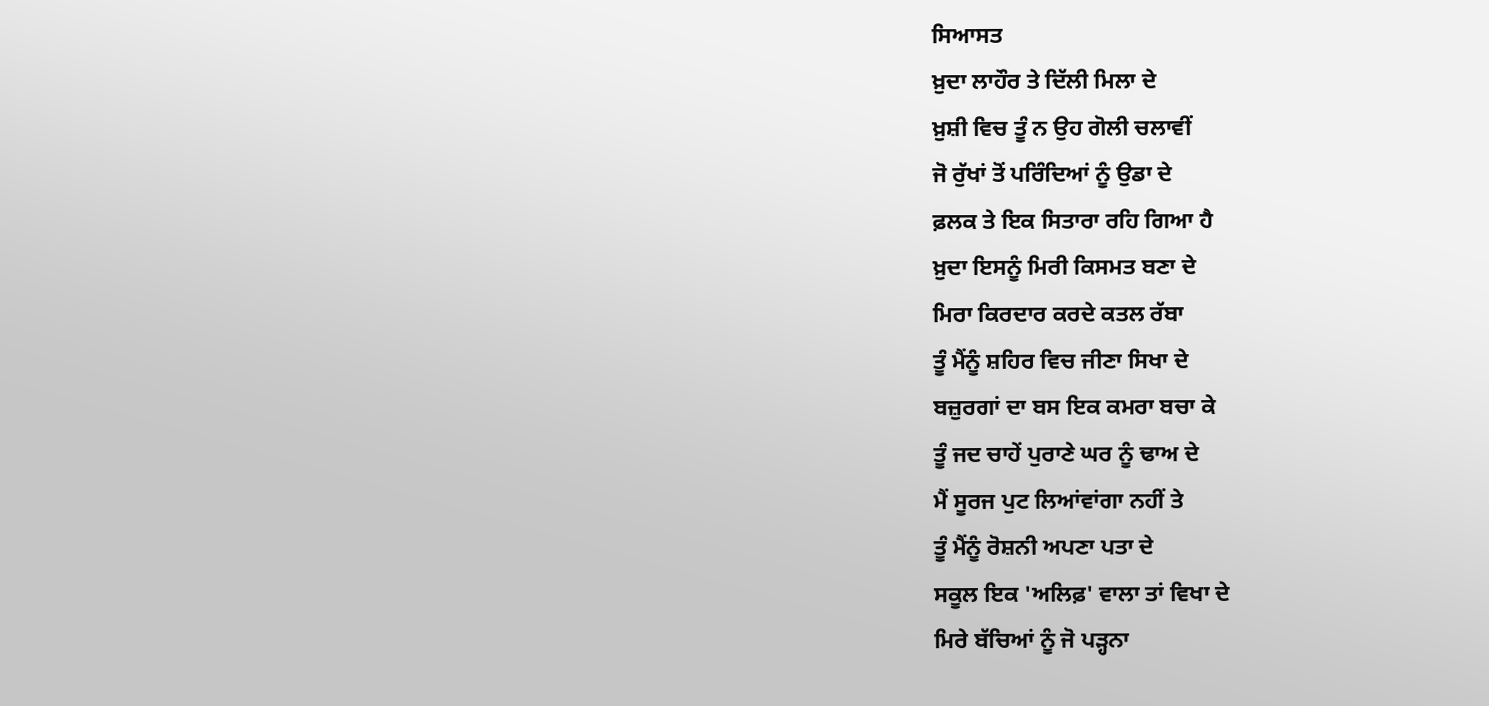ਸਿਆਸਤ
ਖ਼ੁਦਾ ਲਾਹੌਰ ਤੇ ਦਿੱਲੀ ਮਿਲਾ ਦੇ
ਖ਼ੁਸ਼ੀ ਵਿਚ ਤੂੰ ਨ ਉਹ ਗੋਲੀ ਚਲਾਵੀਂ
ਜੋ ਰੁੱਖਾਂ ਤੋਂ ਪਰਿੰਦਿਆਂ ਨੂੰ ਉਡਾ ਦੇ
ਫ਼ਲਕ ਤੇ ਇਕ ਸਿਤਾਰਾ ਰਹਿ ਗਿਆ ਹੈ
ਖ਼ੁਦਾ ਇਸਨੂੰ ਮਿਰੀ ਕਿਸਮਤ ਬਣਾ ਦੇ
ਮਿਰਾ ਕਿਰਦਾਰ ਕਰਦੇ ਕਤਲ ਰੱਬਾ
ਤੂੰ ਮੈਂਨੂੰ ਸ਼ਹਿਰ ਵਿਚ ਜੀਣਾ ਸਿਖਾ ਦੇ
ਬਜ਼ੁਰਗਾਂ ਦਾ ਬਸ ਇਕ ਕਮਰਾ ਬਚਾ ਕੇ
ਤੂੰ ਜਦ ਚਾਹੇਂ ਪੁਰਾਣੇ ਘਰ ਨੂੰ ਢਾਅ ਦੇ
ਮੈਂ ਸੂਰਜ ਪੁਟ ਲਿਆਂਵਾਂਗਾ ਨਹੀਂ ਤੇ
ਤੂੰ ਮੈਂਨੂੰ ਰੋਸ਼ਨੀ ਅਪਣਾ ਪਤਾ ਦੇ
ਸਕੂਲ ਇਕ 'ਅਲਿਫ਼' ਵਾਲਾ ਤਾਂ ਵਿਖਾ ਦੇ
ਮਿਰੇ ਬੱਚਿਆਂ ਨੂੰ ਜੋ ਪੜ੍ਹਨਾ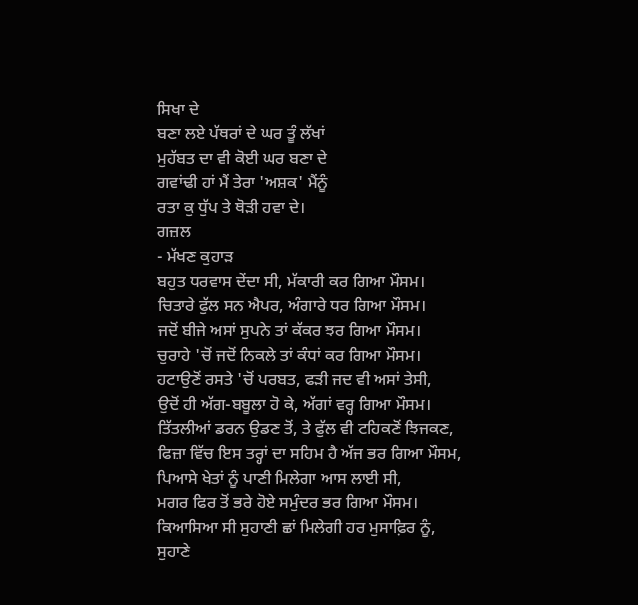ਸਿਖਾ ਦੇ
ਬਣਾ ਲਏ ਪੱਥਰਾਂ ਦੇ ਘਰ ਤੂੰ ਲੱਖਾਂ
ਮੁਹੱਬਤ ਦਾ ਵੀ ਕੋਈ ਘਰ ਬਣਾ ਦੇ
ਗਵਾਂਢੀ ਹਾਂ ਮੈਂ ਤੇਰਾ 'ਅਸ਼ਕ' ਮੈਂਨੂੰ
ਰਤਾ ਕੁ ਧੁੱਪ ਤੇ ਥੋੜੀ ਹਵਾ ਦੇ।
ਗਜ਼ਲ
- ਮੱਖਣ ਕੁਹਾੜ
ਬਹੁਤ ਧਰਵਾਸ ਦੇਂਦਾ ਸੀ, ਮੱਕਾਰੀ ਕਰ ਗਿਆ ਮੌਸਮ।
ਚਿਤਾਰੇ ਫੁੱਲ ਸਨ ਐਪਰ, ਅੰਗਾਰੇ ਧਰ ਗਿਆ ਮੌਸਮ।
ਜਦੋਂ ਬੀਜੇ ਅਸਾਂ ਸੁਪਨੇ ਤਾਂ ਕੱਕਰ ਝਰ ਗਿਆ ਮੌਸਮ।
ਚੁਰਾਹੇ 'ਚੋਂ ਜਦੋਂ ਨਿਕਲੇ ਤਾਂ ਕੰਧਾਂ ਕਰ ਗਿਆ ਮੌਸਮ।
ਹਟਾਉਣੋਂ ਰਸਤੇ 'ਚੋਂ ਪਰਬਤ, ਫੜੀ ਜਦ ਵੀ ਅਸਾਂ ਤੇਸੀ,
ਉਦੋਂ ਹੀ ਅੱਗ-ਬਬੂਲਾ ਹੋ ਕੇ, ਅੱਗਾਂ ਵਰ੍ਹ ਗਿਆ ਮੌਸਮ।
ਤਿੱਤਲੀਆਂ ਡਰਨ ਉਡਣ ਤੋਂ, ਤੇ ਫੁੱਲ ਵੀ ਟਹਿਕਣੋਂ ਝਿਜਕਣ,
ਫਿਜ਼ਾ ਵਿੱਚ ਇਸ ਤਰ੍ਹਾਂ ਦਾ ਸਹਿਮ ਹੈ ਅੱਜ ਭਰ ਗਿਆ ਮੌਸਮ,
ਪਿਆਸੇ ਖੇਤਾਂ ਨੂੰ ਪਾਣੀ ਮਿਲੇਗਾ ਆਸ ਲਾਈ ਸੀ,
ਮਗਰ ਫਿਰ ਤੋਂ ਭਰੇ ਹੋਏ ਸਮੁੰਦਰ ਭਰ ਗਿਆ ਮੌਸਮ।
ਕਿਆਸਿਆ ਸੀ ਸੁਹਾਣੀ ਛਾਂ ਮਿਲੇਗੀ ਹਰ ਮੁਸਾਫ਼ਿਰ ਨੂੰ,
ਸੁਹਾਣੇ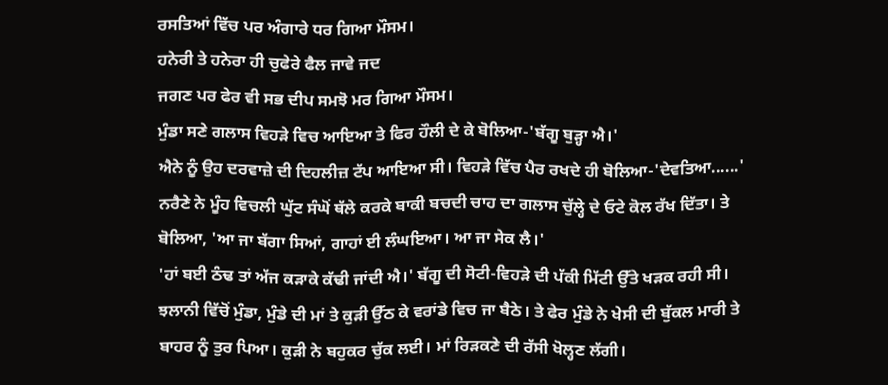ਰਸਤਿਆਂ ਵਿੱਚ ਪਰ ਅੰਗਾਰੇ ਧਰ ਗਿਆ ਮੌਸਮ।
ਹਨੇਰੀ ਤੇ ਹਨੇਰਾ ਹੀ ਚੁਫੇਰੇ ਫੈਲ ਜਾਵੇ ਜਦ
ਜਗਣ ਪਰ ਫੇਰ ਵੀ ਸਭ ਦੀਪ ਸਮਝੋ ਮਰ ਗਿਆ ਮੌਸਮ।
ਮੁੰਡਾ ਸਣੇ ਗਲਾਸ ਵਿਹੜੇ ਵਿਚ ਆਇਆ ਤੇ ਫਿਰ ਹੌਲੀ ਦੇ ਕੇ ਬੋਲਿਆ-'ਬੱਗੂ ਬੁੜ੍ਹਾ ਐ।'
ਐਨੇ ਨੂੰ ਉਹ ਦਰਵਾਜ਼ੇ ਦੀ ਦਿਹਲੀਜ਼ ਟੱਪ ਆਇਆ ਸੀ। ਵਿਹੜੇ ਵਿੱਚ ਪੈਰ ਰਖਦੇ ਹੀ ਬੋਲਿਆ-'ਦੇਵਤਿਆ......'
ਨਰੈਣੇ ਨੇ ਮੂੰਹ ਵਿਚਲੀ ਘੁੱਟ ਸੰਘੋਂ ਥੱਲੇ ਕਰਕੇ ਬਾਕੀ ਬਚਦੀ ਚਾਹ ਦਾ ਗਲਾਸ ਚੁੱਲ੍ਹੇ ਦੇ ਓਟੇ ਕੋਲ ਰੱਖ ਦਿੱਤਾ। ਤੇ ਬੋਲਿਆ, 'ਆ ਜਾ ਬੱਗਾ ਸਿਆਂ, ਗਾਹਾਂ ਈ ਲੰਘਇਆ। ਆ ਜਾ ਸੇਕ ਲੈ।'
'ਹਾਂ ਬਈ ਠੰਢ ਤਾਂ ਅੱਜ ਕੜਾਕੇ ਕੱਢੀ ਜਾਂਦੀ ਐ।' ਬੱਗੂ ਦੀ ਸੋਟੀ-ਵਿਹੜੇ ਦੀ ਪੱਕੀ ਮਿੱਟੀ ਉੱਤੇ ਖੜਕ ਰਹੀ ਸੀ।
ਝਲਾਨੀ ਵਿੱਚੋਂ ਮੁੰਡਾ, ਮੁੰਡੇ ਦੀ ਮਾਂ ਤੇ ਕੁੜੀ ਉੱਠ ਕੇ ਵਰਾਂਡੇ ਵਿਚ ਜਾ ਬੈਠੇ। ਤੇ ਫੇਰ ਮੁੰਡੇ ਨੇ ਖੇਸੀ ਦੀ ਬੁੱਕਲ ਮਾਰੀ ਤੇ ਬਾਹਰ ਨੂੰ ਤੁਰ ਪਿਆ। ਕੁੜੀ ਨੇ ਬਹੁਕਰ ਚੁੱਕ ਲਈ। ਮਾਂ ਰਿੜਕਣੇ ਦੀ ਰੱਸੀ ਖੋਲ੍ਹਣ ਲੱਗੀ।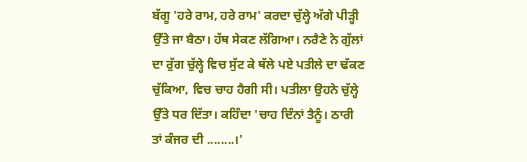ਬੱਗੂ 'ਹਰੇ ਰਾਮ, ਹਰੇ ਰਾਮ' ਕਰਦਾ ਚੁੱਲ੍ਹੇ ਅੱਗੇ ਪੀੜ੍ਹੀ ਉੱਤੇ ਜਾ ਬੈਠਾ। ਹੱਥ ਸੇਕਣ ਲੱਗਿਆ। ਨਰੈਣੇ ਨੇ ਗੁੱਲਾਂ ਦਾ ਰੁੱਗ ਚੁੱਲ੍ਹੇ ਵਿਚ ਸੁੱਟ ਕੇ ਥੱਲੇ ਪਏ ਪਤੀਲੇ ਦਾ ਢੱਕਣ ਚੁੱਕਿਆ, ਵਿਚ ਚਾਹ ਹੈਗੀ ਸੀ। ਪਤੀਲਾ ਉਹਨੇ ਚੁੱਲ੍ਹੇ ਉੱਤੇ ਧਰ ਦਿੱਤਾ। ਕਹਿੰਦਾ 'ਚਾਹ ਦਿੰਨਾਂ ਤੈਨੂੰ। ਠਾਰੀ ਤਾਂ ਕੰਜਰ ਦੀ ........।'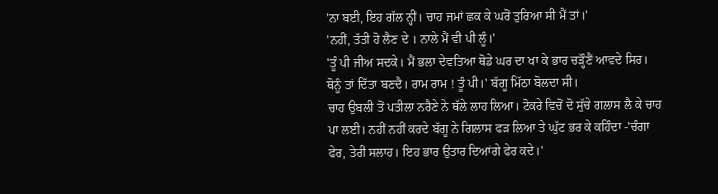'ਨਾ ਬਈ, ਇਹ ਗੱਲ ਨ੍ਹੀਂ। ਚਾਹ ਜਮਾਂ ਛਕ ਕੇ ਘਰੋਂ ਤੁਰਿਆ ਸੀ ਮੈਂ ਤਾਂ।'
'ਨਹੀਂ, ਤੱਤੀ ਹੋ ਲੈਣ ਦੇ । ਨਾਲੇ ਮੈਂ ਵੀ ਪੀ ਲੂੰ।'
'ਤੂੰ ਪੀ ਜੀਅ ਸਦਕੇ। ਮੈਂ ਭਲਾ ਦੇਵਤਿਆ ਥੋਡੇ ਘਰ ਦਾ ਖਾ ਕੇ ਭਾਰ ਚੜ੍ਹੌਣੈਂ ਆਵਦੇ ਸਿਰ। ਥੋਨੂੰ ਤਾਂ ਦਿੱਤਾ ਬਣਦੈ। ਰਾਮ ਰਾਮ ! ਤੂੰ ਪੀ।' ਬੱਗੂ ਮਿੱਠਾ ਬੋਲਦਾ ਸੀ।
ਚਾਹ ਉਬਲੀ ਤੋਂ ਪਤੀਲਾ ਨਰੈਣੇ ਨੇ ਥੱਲੇ ਲਾਹ ਲਿਆ। ਟੋਕਰੇ ਵਿਚੋਂ ਦੋ ਸੁੱਚੇ ਗਲਾਸ ਲੈ ਕੇ ਚਾਹ ਪਾ ਲਈ। ਨਹੀਂ ਨਹੀਂ ਕਰਦੇ ਬੱਗੂ ਨੇ ਗਿਲਾਸ ਫੜ ਲਿਆ ਤੇ ਘੁੱਟ ਭਰ ਕੇ ਕਹਿੰਦਾ -'ਚੰਗਾ ਫੇਰ, ਤੇਰੀ ਸਲਾਹ। ਇਹ ਭਾਰ ਉਤਾਰ ਦਿਆਂਗੇ ਫੇਰ ਕਦੇ।'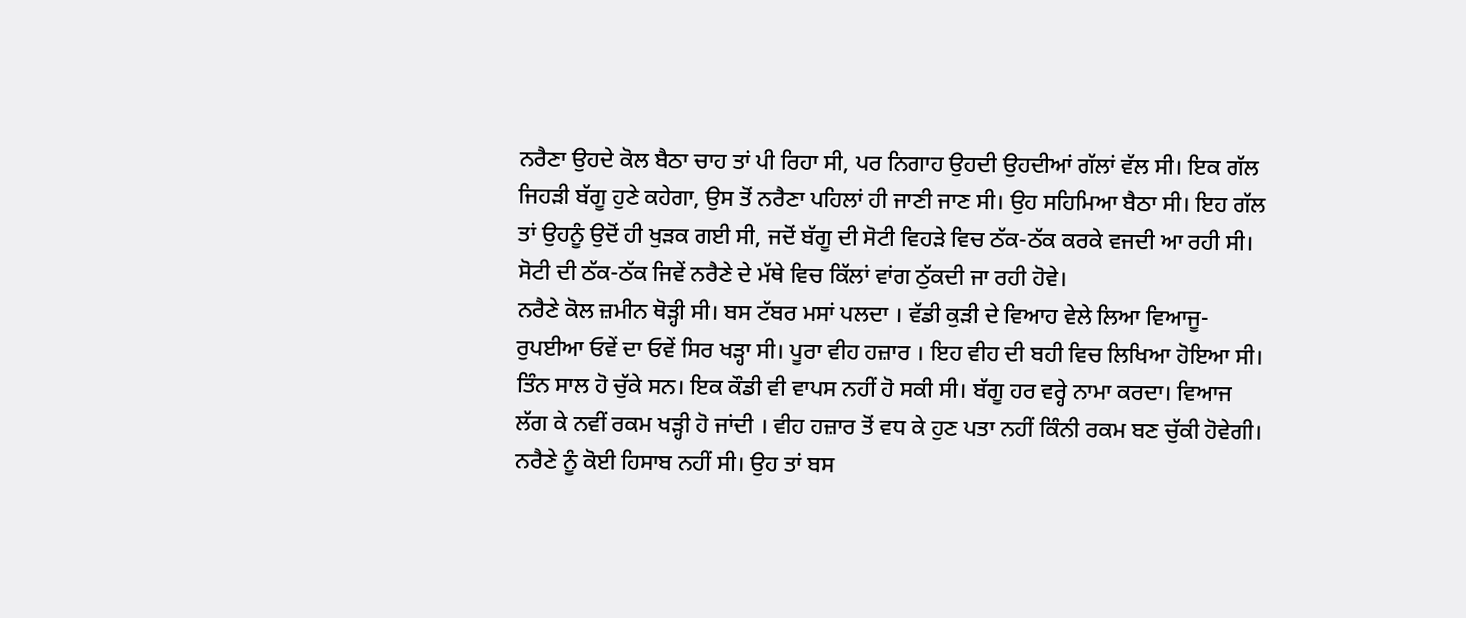ਨਰੈਣਾ ਉਹਦੇ ਕੋਲ ਬੈਠਾ ਚਾਹ ਤਾਂ ਪੀ ਰਿਹਾ ਸੀ, ਪਰ ਨਿਗਾਹ ਉਹਦੀ ਉਹਦੀਆਂ ਗੱਲਾਂ ਵੱਲ ਸੀ। ਇਕ ਗੱਲ ਜਿਹੜੀ ਬੱਗੂ ਹੁਣੇ ਕਹੇਗਾ, ਉਸ ਤੋਂ ਨਰੈਣਾ ਪਹਿਲਾਂ ਹੀ ਜਾਣੀ ਜਾਣ ਸੀ। ਉਹ ਸਹਿਮਿਆ ਬੈਠਾ ਸੀ। ਇਹ ਗੱਲ ਤਾਂ ਉਹਨੂੰ ਉਦੋਂ ਹੀ ਖੁੜਕ ਗਈ ਸੀ, ਜਦੋਂ ਬੱਗੂ ਦੀ ਸੋਟੀ ਵਿਹੜੇ ਵਿਚ ਠੱਕ-ਠੱਕ ਕਰਕੇ ਵਜਦੀ ਆ ਰਹੀ ਸੀ। ਸੋਟੀ ਦੀ ਠੱਕ-ਠੱਕ ਜਿਵੇਂ ਨਰੈਣੇ ਦੇ ਮੱਥੇ ਵਿਚ ਕਿੱਲਾਂ ਵਾਂਗ ਠੁੱਕਦੀ ਜਾ ਰਹੀ ਹੋਵੇ।
ਨਰੈਣੇ ਕੋਲ ਜ਼ਮੀਨ ਥੋੜ੍ਹੀ ਸੀ। ਬਸ ਟੱਬਰ ਮਸਾਂ ਪਲਦਾ । ਵੱਡੀ ਕੁੜੀ ਦੇ ਵਿਆਹ ਵੇਲੇ ਲਿਆ ਵਿਆਜੂ-ਰੁਪਈਆ ਓਵੇਂ ਦਾ ਓਵੇਂ ਸਿਰ ਖੜ੍ਹਾ ਸੀ। ਪੂਰਾ ਵੀਹ ਹਜ਼ਾਰ । ਇਹ ਵੀਹ ਦੀ ਬਹੀ ਵਿਚ ਲਿਖਿਆ ਹੋਇਆ ਸੀ। ਤਿੰਨ ਸਾਲ ਹੋ ਚੁੱਕੇ ਸਨ। ਇਕ ਕੌਡੀ ਵੀ ਵਾਪਸ ਨਹੀਂ ਹੋ ਸਕੀ ਸੀ। ਬੱਗੂ ਹਰ ਵਰ੍ਹੇ ਨਾਮਾ ਕਰਦਾ। ਵਿਆਜ ਲੱਗ ਕੇ ਨਵੀਂ ਰਕਮ ਖੜ੍ਹੀ ਹੋ ਜਾਂਦੀ । ਵੀਹ ਹਜ਼ਾਰ ਤੋਂ ਵਧ ਕੇ ਹੁਣ ਪਤਾ ਨਹੀਂ ਕਿੰਨੀ ਰਕਮ ਬਣ ਚੁੱਕੀ ਹੋਵੇਗੀ। ਨਰੈਣੇ ਨੂੰ ਕੋਈ ਹਿਸਾਬ ਨਹੀਂ ਸੀ। ਉਹ ਤਾਂ ਬਸ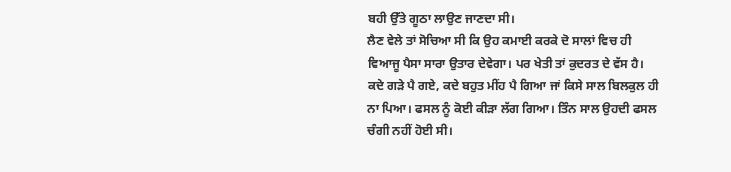ਬਹੀ ਉੱਤੇ ਗੂਠਾ ਲਾਉਣ ਜਾਣਦਾ ਸੀ।
ਲੈਣ ਵੇਲੇ ਤਾਂ ਸੋਚਿਆ ਸੀ ਕਿ ਉਹ ਕਮਾਈ ਕਰਕੇ ਦੋ ਸਾਲਾਂ ਵਿਚ ਹੀ ਵਿਆਜੂ ਪੈਸਾ ਸਾਰਾ ਉਤਾਰ ਦੇਵੇਗਾ। ਪਰ ਖੇਤੀ ਤਾਂ ਕੁਦਰਤ ਦੇ ਵੱਸ ਹੈ। ਕਦੇ ਗੜੇ ਪੈ ਗਏ, ਕਦੇ ਬਹੁਤ ਮੀਂਹ ਪੈ ਗਿਆ ਜਾਂ ਕਿਸੇ ਸਾਲ ਬਿਲਕੁਲ ਹੀ ਨਾ ਪਿਆ। ਫਸਲ ਨੂੰ ਕੋਈ ਕੀੜਾ ਲੱਗ ਗਿਆ। ਤਿੰਨ ਸਾਲ ਉਹਦੀ ਫਸਲ ਚੰਗੀ ਨਹੀਂ ਹੋਈ ਸੀ।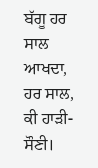ਬੱਗੂ ਹਰ ਸਾਲ ਆਖਦਾ, ਹਰ ਸਾਲ, ਕੀ ਹਾੜੀ-ਸੌਣੀ।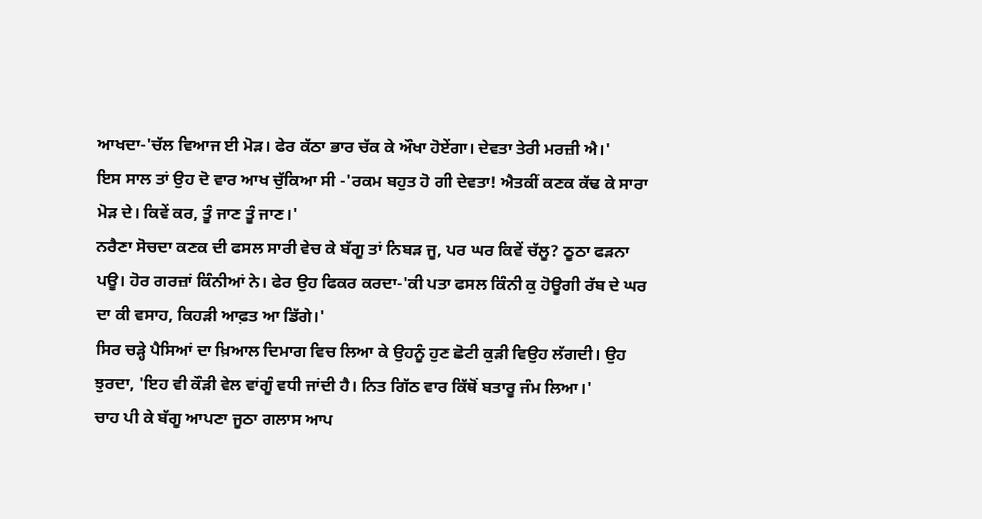ਆਖਦਾ-'ਚੱਲ ਵਿਆਜ ਈ ਮੋੜ। ਫੇਰ ਕੱਠਾ ਭਾਰ ਚੱਕ ਕੇ ਔਖਾ ਹੋਏਂਗਾ। ਦੇਵਤਾ ਤੇਰੀ ਮਰਜ਼ੀ ਐ।'
ਇਸ ਸਾਲ ਤਾਂ ਉਹ ਦੋ ਵਾਰ ਆਖ ਚੁੱਕਿਆ ਸੀ -'ਰਕਮ ਬਹੁਤ ਹੋ ਗੀ ਦੇਵਤਾ! ਐਤਕੀਂ ਕਣਕ ਕੱਢ ਕੇ ਸਾਰਾ ਮੋੜ ਦੇ। ਕਿਵੇਂ ਕਰ, ਤੂੰ ਜਾਣ ਤੂੰ ਜਾਣ।'
ਨਰੈਣਾ ਸੋਚਦਾ ਕਣਕ ਦੀ ਫਸਲ ਸਾਰੀ ਵੇਚ ਕੇ ਬੱਗੂ ਤਾਂ ਨਿਬੜ ਜੂ, ਪਰ ਘਰ ਕਿਵੇਂ ਚੱਲੂ? ਠੂਠਾ ਫੜਨਾ ਪਊ। ਹੋਰ ਗਰਜ਼ਾਂ ਕਿੰਨੀਆਂ ਨੇ। ਫੇਰ ਉਹ ਫਿਕਰ ਕਰਦਾ-'ਕੀ ਪਤਾ ਫਸਲ ਕਿੰਨੀ ਕੁ ਹੋਊਗੀ ਰੱਬ ਦੇ ਘਰ ਦਾ ਕੀ ਵਸਾਹ, ਕਿਹੜੀ ਆਫ਼ਤ ਆ ਡਿੱਗੇ।'
ਸਿਰ ਚੜ੍ਹੇ ਪੈਸਿਆਂ ਦਾ ਖ਼ਿਆਲ ਦਿਮਾਗ ਵਿਚ ਲਿਆ ਕੇ ਉਹਨੂੰ ਹੁਣ ਛੋਟੀ ਕੁੜੀ ਵਿਉਹ ਲੱਗਦੀ। ਉਹ ਝੁਰਦਾ, 'ਇਹ ਵੀ ਕੌੜੀ ਵੇਲ ਵਾਂਗੂੰ ਵਧੀ ਜਾਂਦੀ ਹੈ। ਨਿਤ ਗਿੱਠ ਵਾਰ ਕਿੱਥੋਂ ਬਤਾਰੂ ਜੰਮ ਲਿਆ।'
ਚਾਹ ਪੀ ਕੇ ਬੱਗੂ ਆਪਣਾ ਜੂਠਾ ਗਲਾਸ ਆਪ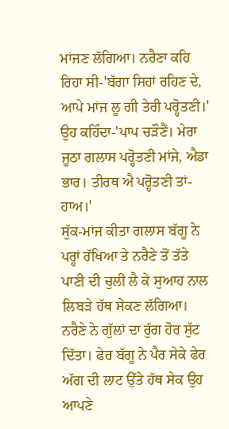ਮਾਂਜਣ ਲੱਗਿਆ। ਨਰੈਣਾ ਕਹਿ ਰਿਹਾ ਸੀ-'ਬੱਗਾ ਸਿਹਾਂ ਰਹਿਣ ਦੇ, ਆਪੇ ਮਾਂਜ ਲੂ ਗੀ ਤੇਰੀ ਪਰ੍ਹੋਤਣੀ।'
ਉਹ ਕਹਿੰਦਾ-'ਪਾਪ ਚੜੌਣੈਂ। ਮੇਰਾ ਜੂਠਾ ਗਲਾਸ ਪਰ੍ਹੋਤਣੀ ਮਾਂਜੇ, ਐਡਾ ਭਾਰ। ਤੀਰਥ ਐ ਪਰ੍ਹੋਤਣੀ ਤਾਂ-ਹਾਅ।'
ਸੁੱਕ-ਮਾਂਜ ਕੀਤਾ ਗਲਾਸ ਬੱਗੂ ਨੇ ਪਰ੍ਹਾਂ ਰੱਖਿਆ ਤੇ ਨਰੈਣੇ ਤੋਂ ਤੱਤੇ ਪਾਣੀ ਦੀ ਚੁਲੀ ਲੈ ਕੇ ਸੁਆਹ ਨਾਲ ਲਿਬੜੇ ਹੱਥ ਸੇਕਣ ਲੱਗਿਆ। ਨਰੈਣੇ ਨੇ ਗੁੱਲਾਂ ਦਾ ਰੁੱਗ ਹੋਰ ਸੁੱਟ ਦਿੱਤਾ। ਫੇਰ ਬੱਗੂ ਨੇ ਪੈਰ ਸੇਕੇ ਫੇਰ ਅੱਗ ਦੀ ਲਾਟ ਉੱਤੇ ਹੱਥ ਸੇਕ ਉਹ ਆਪਣੇ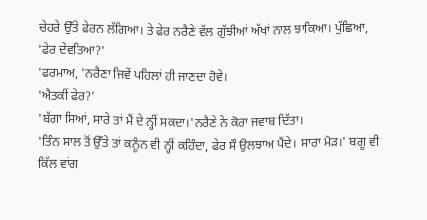ਚੇਹਰੇ ਉੱਤੇ ਫੇਰਨ ਲੱਗਿਆ। ਤੇ ਫੇਰ ਨਰੈਣੇ ਵੱਲ ਗੁੱਝੀਆਂ ਅੱਖਾਂ ਨਾਲ ਝਾਕਿਆ। ਪੁੱਛਿਆ, 'ਫੇਰ ਦੇਵਤਿਆ?'
'ਫਰਮਾਅ, 'ਨਰੈਣਾ ਜਿਵੇਂ ਪਹਿਲਾਂ ਹੀ ਜਾਣਦਾ ਹੋਵੇ।
'ਐਤਕੀਂ ਫੇਰ?'
'ਬੱਗਾ ਸਿਆਂ, ਸਾਰੇ ਤਾਂ ਮੈਂ ਦੇ ਨ੍ਹੀਂ ਸਕਦਾ।'ਨਰੈਣੇ ਨੇ ਕੋਰਾ ਜਵਾਬ ਦਿੱਤਾ।
'ਤਿੰਨ ਸਾਲ ਤੋਂ ਉੱਤੇ ਤਾਂ ਕਨੂੰਨ ਵੀ ਨ੍ਹੀਂ ਕਹਿੰਦਾ, ਫੇਰ ਸੌ ਉਲਝਾਅ ਪੈਂਦੇ। ਸਾਰਾ ਮੋੜ।' ਬਗੂ ਵੀ ਕਿੱਲ ਵਾਂਗ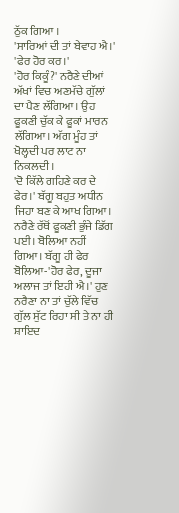ਠੁੱਕ ਗਿਆ ।
'ਸਾਰਿਆਂ ਦੀ ਤਾਂ ਬੇਵਾਹ ਐ।'
'ਫੇਰ ਹੋਰ ਕਰ।'
'ਹੋਰ ਕਿਕੂੰ?' ਨਰੈਣੇ ਦੀਆਂ ਅੱਖਾਂ ਵਿਚ ਅਣਮੱਚੇ ਗੁੱਲਾਂ ਦਾ ਪੈਣ ਲੱਗਿਆ। ਉਹ ਫੂਕਣੀ ਚੁੱਕ ਕੇ ਫੂਕਾਂ ਮਾਰਨ ਲੱਗਿਆ। ਅੱਗ ਮੂੰਹ ਤਾਂ ਖੋਲ੍ਹਦੀ ਪਰ ਲਾਟ ਨਾ ਨਿਕਲਦੀ।
'ਦੋ ਕਿੱਲੇ ਗਹਿਣੇ ਕਰ ਦੇ ਫੇਰ।' ਬੱਗੂ ਬਹੁਤ ਅਧੀਨ ਜਿਹਾ ਬਣ ਕੇ ਆਖ ਗਿਆ। ਨਰੈਣੇ ਰੱਥੋਂ ਫੂਕਣੀ ਭੁੰਜੇ ਡਿੱਗ ਪਈ। ਬੋਲਿਆ ਨਹੀਂ ਗਿਆ। ਬੱਗੂ ਹੀ ਫੇਰ ਬੋਲਿਆ-'ਹੋਰ ਫੇਰ, ਦੂਜਾ ਅਲਾਜ ਤਾਂ ਇਹੀ ਐ।' ਹੁਣ ਨਰੈਣਾ ਨਾ ਤਾਂ ਚੁੱਲੇ ਵਿੱਚ ਗੁੱਲ ਸੁੱਟ ਰਿਹਾ ਸੀ ਤੇ ਨਾ ਹੀ ਸ਼ਾਇਦ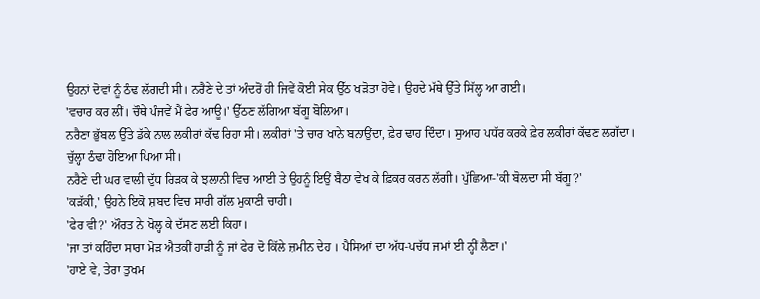ਉਹਨਾਂ ਦੋਵਾਂ ਨੂੰ ਠੰਢ ਲੱਗਦੀ ਸੀ। ਨਰੈਣੇ ਦੇ ਤਾਂ ਅੰਦਰੋਂ ਹੀ ਜਿਵੇਂ ਕੋਈ ਸੇਕ ਉੱਠ ਖੜੋਤਾ ਹੋਵੇ। ਉਹਦੇ ਮੱਥੇ ਉੱਤੇ ਸਿੱਲ੍ਹ ਆ ਗਈ।
'ਵਚਾਰ ਕਰ ਲੀਂ। ਚੌਥੇ ਪੰਜਵੇਂ ਮੈਂ ਫੇਰ ਆਊ।' ਉੱਠਣ ਲੱਗਿਆ ਬੱਗੂ ਬੋਲਿਆ।
ਨਰੈਣਾ ਭੁੱਬਲ ਉੱਤੇ ਡੱਕੇ ਨਾਲ ਲਕੀਰਾਂ ਕੱਢ ਰਿਹਾ ਸੀ। ਲਕੀਰਾਂ 'ਤੇ ਚਾਰ ਖਾਨੇ ਬਨਾਉਂਦਾ, ਫ਼ੇਰ ਢਾਹ ਦਿੰਦਾ। ਸੁਆਹ ਪਧੱਰ ਕਰਕੇ ਫ਼ੇਰ ਲਕੀਰਾਂ ਕੱਢਣ ਲਗੱਦਾ। ਚੁੱਲ੍ਹਾ ਠੰਢਾ ਹੋਇਆ ਪਿਆ ਸੀ।
ਨਰੈਣੇ ਦੀ ਘਰ ਵਾਲੀ ਦੁੱਧ ਰਿੜਕ ਕੇ ਝਲਾਨੀ ਵਿਚ ਆਈ ਤੇ ਉਹਨੂੰ ਇਉਂ ਬੈਠਾ ਵੇਖ ਕੇ ਫ਼ਿਕਰ ਕਰਨ ਲੱਗੀ। ਪੁੱਛਿਆ-'ਕੀ ਬੋਲਦਾ ਸੀ ਬੱਗੂ?'
'ਕੜੱਕੀ,' ਉਹਨੇ ਇਕੋ ਸ਼ਬਦ ਵਿਚ ਸਾਰੀ ਗੱਲ ਮੁਕਾਣੀ ਚਾਹੀ।
'ਫੇਰ ਵੀ?' ਔਰਤ ਨੇ ਖੋਲ੍ਹ ਕੇ ਦੱਸਣ ਲਈ ਕਿਹਾ।
'ਜਾ ਤਾਂ ਕਹਿੰਦਾ ਸਾਰਾ ਮੋੜ ਐਤਕੀਂ ਹਾੜੀ ਨੂੰ ਜਾਂ ਫੇਰ ਦੋ ਕਿੱਲੇ ਜ਼ਮੀਨ ਦੇਹ । ਪੈਸਿਆਂ ਦਾ ਅੱਧ-ਪਚੱਧ ਜਮਾਂ ਈ ਨ੍ਹੀਂ ਲੈਣਾ।'
'ਹਾਏ ਵੇ, ਤੇਰਾ ਤੁਖਮ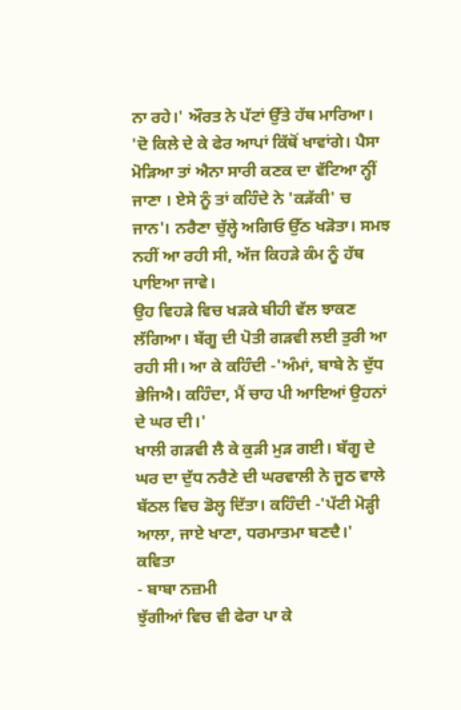ਨਾ ਰਹੇ।' ਔਰਤ ਨੇ ਪੱਟਾਂ ਉੱਤੇ ਹੱਥ ਮਾਰਿਆ।
'ਦੋ ਕਿਲੇ ਦੇ ਕੇ ਫੇਰ ਆਪਾਂ ਕਿੱਥੋਂ ਖਾਵਾਂਗੇ। ਪੈਸਾ ਮੋੜਿਆ ਤਾਂ ਐਨਾ ਸਾਰੀ ਕਣਕ ਦਾ ਵੱਟਿਆ ਨ੍ਹੀਂ ਜਾਣਾ । ਏਸੇ ਨੂੰ ਤਾਂ ਕਹਿੰਦੇ ਨੇ 'ਕੜੱਕੀ' ਚ ਜਾਨ'। ਨਰੈਣਾ ਚੁੱਲ੍ਹੇ ਅਗਿਓ ਉੱਠ ਖੜੋਤਾ। ਸਮਝ ਨਹੀਂ ਆ ਰਹੀ ਸੀ, ਅੱਜ ਕਿਹੜੇ ਕੰਮ ਨੂੰ ਹੱਥ ਪਾਇਆ ਜਾਵੇ।
ਉਹ ਵਿਹੜੇ ਵਿਚ ਖੜਕੇ ਬੀਹੀ ਵੱਲ ਝਾਕਣ ਲੱਗਿਆ। ਬੱਗੂ ਦੀ ਪੋਤੀ ਗੜਵੀ ਲਈ ਤੁਰੀ ਆ ਰਹੀ ਸੀ। ਆ ਕੇ ਕਹਿੰਦੀ -'ਅੰਮਾਂ, ਬਾਬੇ ਨੇ ਦੁੱਧ ਭੇਜਿਐ। ਕਹਿੰਦਾ, ਮੈਂ ਚਾਹ ਪੀ ਆਇਆਂ ਉਹਨਾਂ ਦੇ ਘਰ ਦੀ।'
ਖਾਲੀ ਗੜਵੀ ਲੈ ਕੇ ਕੁੜੀ ਮੁੜ ਗਈ। ਬੱਗੂ ਦੇ ਘਰ ਦਾ ਦੁੱਧ ਨਰੈਣੇ ਦੀ ਘਰਵਾਲੀ ਨੇ ਜੂਠ ਵਾਲੇ ਬੱਠਲ ਵਿਚ ਡੋਲ੍ਹ ਦਿੱਤਾ। ਕਹਿੰਦੀ -'ਪੱਟੀ ਮੋੜ੍ਹੀ ਆਲਾ, ਜਾਏ ਖਾਣਾ, ਧਰਮਾਤਮਾ ਬਣਦੈ।'
ਕਵਿਤਾ
- ਬਾਬਾ ਨਜ਼ਮੀ
ਝੁੱਗੀਆਂ ਵਿਚ ਵੀ ਫੇਰਾ ਪਾ ਕੇ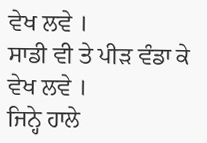ਵੇਖ ਲਵੇ ।
ਸਾਡੀ ਵੀ ਤੇ ਪੀੜ ਵੰਡਾ ਕੇ ਵੇਖ ਲਵੇ ।
ਜਿਨ੍ਹੇ ਹਾਲੇ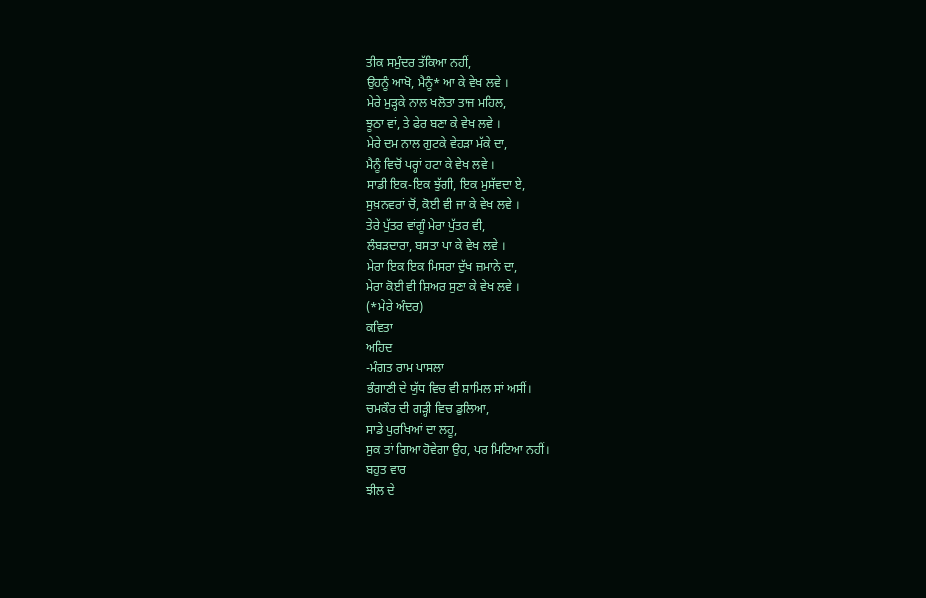ਤੀਕ ਸਮੁੰਦਰ ਤੱਕਿਆ ਨਹੀਂ,
ਉਹਨੂੰ ਆਖੋ, ਮੈਨੂੰ* ਆ ਕੇ ਵੇਖ ਲਵੇ ।
ਮੇਰੇ ਮੁੜ੍ਹਕੇ ਨਾਲ ਖਲੋਤਾ ਤਾਜ ਮਹਿਲ,
ਝੂਠਾ ਵਾਂ, ਤੇ ਫੇਰ ਬਣਾ ਕੇ ਵੇਖ ਲਵੇ ।
ਮੇਰੇ ਦਮ ਨਾਲ ਗੁਟਕੇ ਵੇਹੜਾ ਮੱਕੇ ਦਾ,
ਮੈਨੂੰ ਵਿਚੋਂ ਪਰ੍ਹਾਂ ਹਟਾ ਕੇ ਵੇਖ ਲਵੇ ।
ਸਾਡੀ ਇਕ-ਇਕ ਝੁੱਗੀ, ਇਕ ਮੁਸੱਵਦਾ ਏ,
ਸੁਖ਼ਨਵਰਾਂ ਚੋਂ, ਕੋਈ ਵੀ ਜਾ ਕੇ ਵੇਖ ਲਵੇ ।
ਤੇਰੇ ਪੁੱਤਰ ਵਾਂਗੂੰ ਮੇਰਾ ਪੁੱਤਰ ਵੀ,
ਲੰਬੜਦਾਰਾ, ਬਸਤਾ ਪਾ ਕੇ ਵੇਖ ਲਵੇ ।
ਮੇਰਾ ਇਕ ਇਕ ਮਿਸਰਾ ਦੁੱਖ ਜ਼ਮਾਨੇ ਦਾ,
ਮੇਰਾ ਕੋਈ ਵੀ ਸ਼ਿਅਰ ਸੁਣਾ ਕੇ ਵੇਖ ਲਵੇ ।
(*ਮੇਰੇ ਅੰਦਰ)
ਕਵਿਤਾ
ਅਹਿਦ
-ਮੰਗਤ ਰਾਮ ਪਾਸਲਾ
ਭੰਗਾਣੀ ਦੇ ਯੁੱਧ ਵਿਚ ਵੀ ਸ਼ਾਮਿਲ ਸਾਂ ਅਸੀਂ।
ਚਮਕੌਰ ਦੀ ਗੜ੍ਹੀ ਵਿਚ ਡੁਲਿਆ,
ਸਾਡੇ ਪੁਰਖਿਆਂ ਦਾ ਲਹੂ,
ਸੁਕ ਤਾਂ ਗਿਆ ਹੋਵੇਗਾ ਉਹ, ਪਰ ਮਿਟਿਆ ਨਹੀਂ।
ਬਹੁਤ ਵਾਰ
ਝੀਲ ਦੇ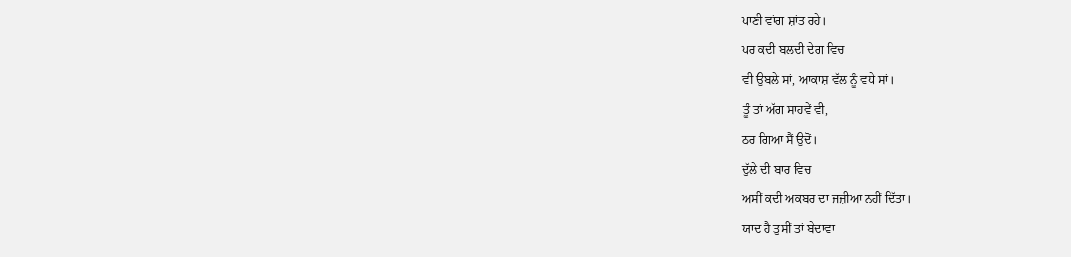ਪਾਣੀ ਵਾਂਗ ਸ਼ਾਂਤ ਰਹੇ।
ਪਰ ਕਦੀ ਬਲਦੀ ਦੇਗ ਵਿਚ
ਵੀ ਉਬਲੇ ਸਾਂ, ਆਕਾਸ਼ ਵੱਲ ਨੂੰ ਵਧੇ ਸਾਂ।
ਤੂੰ ਤਾਂ ਅੱਗ ਸਾਹਵੇਂ ਵੀ,
ਠਰ ਗਿਆ ਸੈਂ ਉਦੋਂ।
ਦੁੱਲੇ ਦੀ ਬਾਰ ਵਿਚ
ਅਸੀਂ ਕਦੀ ਅਕਬਰ ਦਾ ਜਜ਼ੀਆ ਨਹੀਂ ਦਿੱਤਾ।
ਯਾਦ ਹੈ ਤੁਸੀਂ ਤਾਂ ਬੇਦਾਵਾ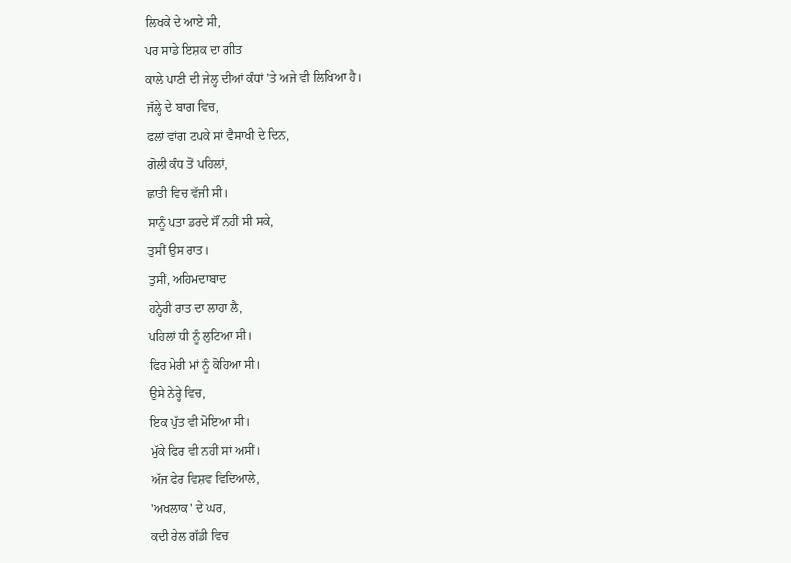ਲਿਖਕੇ ਦੇ ਆਏ ਸੀ,
ਪਰ ਸਾਡੇ ਇਸ਼ਕ ਦਾ ਗੀਤ
ਕਾਲੇ ਪਾਣੀ ਦੀ ਜੇਲ੍ਹ ਦੀਆਂ ਕੰਧਾਂ 'ਤੇ ਅਜੇ ਵੀ ਲਿਖਿਆ ਹੈ।
ਜੱਲ੍ਹੇ ਦੇ ਬਾਗ ਵਿਚ,
ਫਲਾਂ ਵਾਂਗ ਟਪਕੇ ਸਾਂ ਵੈਸਾਖੀ ਦੇ ਦਿਨ,
ਗੋਲੀ ਕੰਧ ਤੋਂ ਪਹਿਲਾਂ,
ਛਾਤੀ ਵਿਚ ਵੱਜੀ ਸੀ।
ਸਾਨੂੰ ਪਤਾ ਡਰਦੇ ਸੌਂ ਨਹੀਂ ਸੀ ਸਕੇ,
ਤੁਸੀਂ ਉਸ ਰਾਤ।
ਤੁਸੀਂ, ਅਹਿਮਦਾਬਾਦ
ਹਨ੍ਹੇਰੀ ਰਾਤ ਦਾ ਲਾਹਾ ਲੈ,
ਪਹਿਲਾਂ ਧੀ ਨੂੰ ਲੁਟਿਆ ਸੀ।
ਫਿਰ ਮੇਰੀ ਮਾਂ ਨੂੰ ਕੋਹਿਆ ਸੀ।
ਉਸੇ ਨੇਰ੍ਹੇ ਵਿਚ,
ਇਕ ਪੁੱਤ ਵੀ ਮੋਇਆ ਸੀ।
ਮੁੱਕੇ ਫਿਰ ਵੀ ਨਹੀਂ ਸਾਂ ਅਸੀਂ।
ਅੱਜ ਫੇਰ ਵਿਸ਼ਵ ਵਿਦਿਆਲੇ,
'ਅਖਲਾਕ' ਦੇ ਘਰ,
ਕਦੀ ਰੇਲ ਗੱਡੀ ਵਿਚ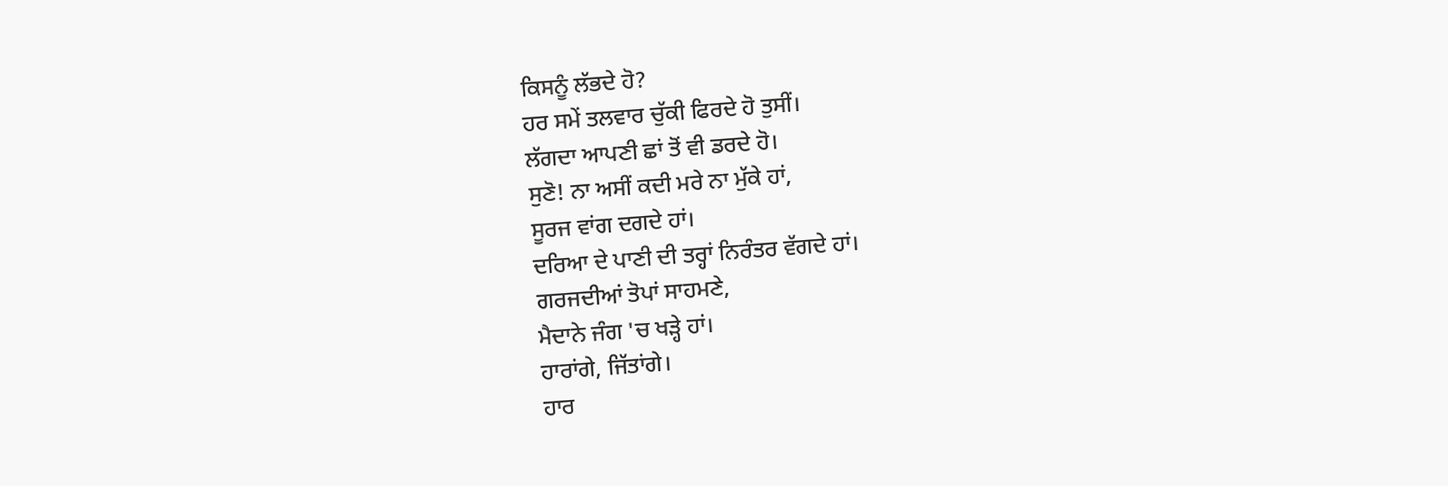ਕਿਸਨੂੰ ਲੱਭਦੇ ਹੋ?
ਹਰ ਸਮੇਂ ਤਲਵਾਰ ਚੁੱਕੀ ਫਿਰਦੇ ਹੋ ਤੁਸੀਂ।
ਲੱਗਦਾ ਆਪਣੀ ਛਾਂ ਤੋਂ ਵੀ ਡਰਦੇ ਹੋ।
ਸੁਣੋ! ਨਾ ਅਸੀਂ ਕਦੀ ਮਰੇ ਨਾ ਮੁੱਕੇ ਹਾਂ,
ਸੂਰਜ ਵਾਂਗ ਦਗਦੇ ਹਾਂ।
ਦਰਿਆ ਦੇ ਪਾਣੀ ਦੀ ਤਰ੍ਹਾਂ ਨਿਰੰਤਰ ਵੱਗਦੇ ਹਾਂ।
ਗਰਜਦੀਆਂ ਤੋਪਾਂ ਸਾਹਮਣੇ,
ਮੈਦਾਨੇ ਜੰਗ 'ਚ ਖੜ੍ਹੇ ਹਾਂ।
ਹਾਰਾਂਗੇ, ਜਿੱਤਾਂਗੇ।
ਹਾਰ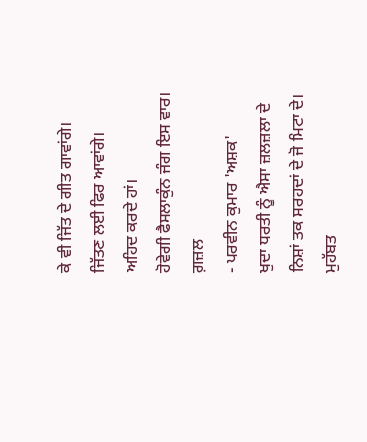ਕੇ ਵੀ ਜਿੱਤ ਦੇ ਗੀਤ ਗਾਵਾਂਗੇ।
ਜਿੱਤਣ ਲਈ ਫਿਰ ਆਵਾਂਗੇ।
ਅਹਿਦ ਕਰਦੇ ਹਾਂ।
ਹੋਵੇਗੀ ਫੈਸਲਾਕੁੰਨ ਜੰਗ ਇਸ ਵਾਰ।
ਗ਼ਜ਼ਲ
- ਪਰਵੀਨ ਕੁਮਾਰ 'ਅਸ਼ਕ'
ਖੁਦਾ ਧਰਤੀ ਨੂੰ ਐਸਾ ਜ਼ਲਜ਼ਲਾ ਦੇ
ਨਿਸ਼ਾਂ ਤਕ ਸਰਹਦਾਂ ਦੇ ਜੋ ਮਿਟਾ ਦੇ।
ਮੁਹੱਬਤ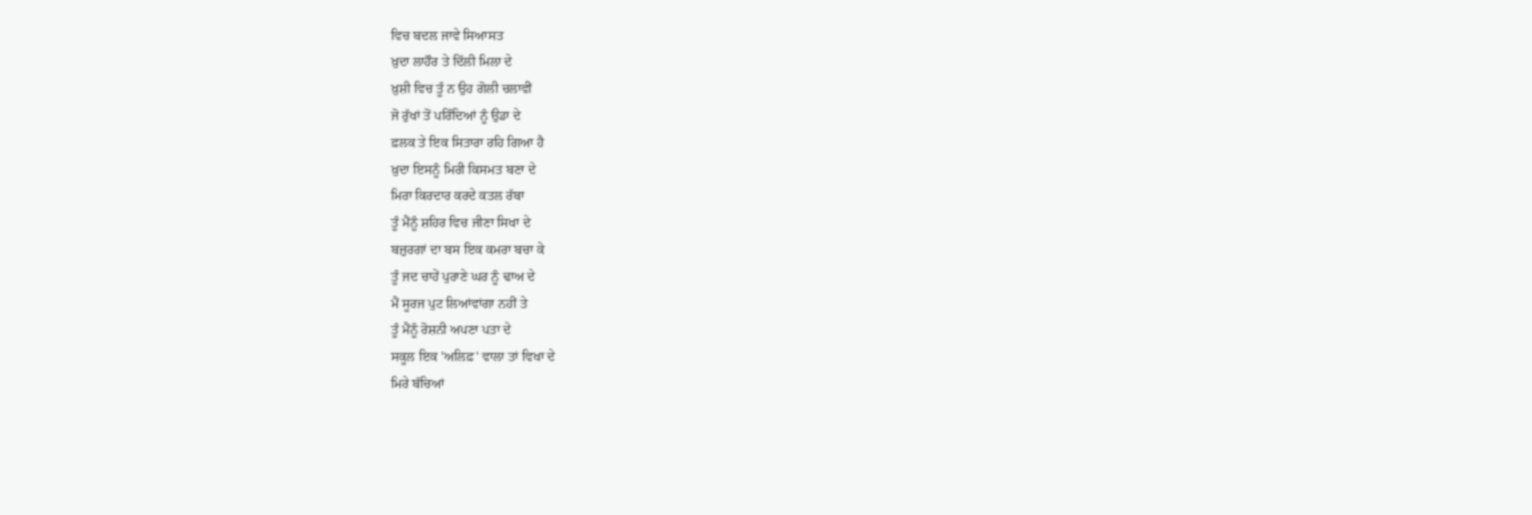ਵਿਚ ਬਦਲ ਜਾਵੇ ਸਿਆਸਤ
ਖ਼ੁਦਾ ਲਾਹੌਰ ਤੇ ਦਿੱਲੀ ਮਿਲਾ ਦੇ
ਖ਼ੁਸ਼ੀ ਵਿਚ ਤੂੰ ਨ ਉਹ ਗੋਲੀ ਚਲਾਵੀਂ
ਜੋ ਰੁੱਖਾਂ ਤੋਂ ਪਰਿੰਦਿਆਂ ਨੂੰ ਉਡਾ ਦੇ
ਫ਼ਲਕ ਤੇ ਇਕ ਸਿਤਾਰਾ ਰਹਿ ਗਿਆ ਹੈ
ਖ਼ੁਦਾ ਇਸਨੂੰ ਮਿਰੀ ਕਿਸਮਤ ਬਣਾ ਦੇ
ਮਿਰਾ ਕਿਰਦਾਰ ਕਰਦੇ ਕਤਲ ਰੱਬਾ
ਤੂੰ ਮੈਂਨੂੰ ਸ਼ਹਿਰ ਵਿਚ ਜੀਣਾ ਸਿਖਾ ਦੇ
ਬਜ਼ੁਰਗਾਂ ਦਾ ਬਸ ਇਕ ਕਮਰਾ ਬਚਾ ਕੇ
ਤੂੰ ਜਦ ਚਾਹੇਂ ਪੁਰਾਣੇ ਘਰ ਨੂੰ ਢਾਅ ਦੇ
ਮੈਂ ਸੂਰਜ ਪੁਟ ਲਿਆਂਵਾਂਗਾ ਨਹੀਂ ਤੇ
ਤੂੰ ਮੈਂਨੂੰ ਰੋਸ਼ਨੀ ਅਪਣਾ ਪਤਾ ਦੇ
ਸਕੂਲ ਇਕ 'ਅਲਿਫ਼' ਵਾਲਾ ਤਾਂ ਵਿਖਾ ਦੇ
ਮਿਰੇ ਬੱਚਿਆਂ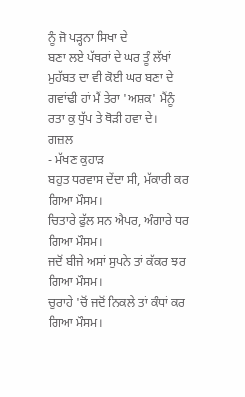ਨੂੰ ਜੋ ਪੜ੍ਹਨਾ ਸਿਖਾ ਦੇ
ਬਣਾ ਲਏ ਪੱਥਰਾਂ ਦੇ ਘਰ ਤੂੰ ਲੱਖਾਂ
ਮੁਹੱਬਤ ਦਾ ਵੀ ਕੋਈ ਘਰ ਬਣਾ ਦੇ
ਗਵਾਂਢੀ ਹਾਂ ਮੈਂ ਤੇਰਾ 'ਅਸ਼ਕ' ਮੈਂਨੂੰ
ਰਤਾ ਕੁ ਧੁੱਪ ਤੇ ਥੋੜੀ ਹਵਾ ਦੇ।
ਗਜ਼ਲ
- ਮੱਖਣ ਕੁਹਾੜ
ਬਹੁਤ ਧਰਵਾਸ ਦੇਂਦਾ ਸੀ, ਮੱਕਾਰੀ ਕਰ ਗਿਆ ਮੌਸਮ।
ਚਿਤਾਰੇ ਫੁੱਲ ਸਨ ਐਪਰ, ਅੰਗਾਰੇ ਧਰ ਗਿਆ ਮੌਸਮ।
ਜਦੋਂ ਬੀਜੇ ਅਸਾਂ ਸੁਪਨੇ ਤਾਂ ਕੱਕਰ ਝਰ ਗਿਆ ਮੌਸਮ।
ਚੁਰਾਹੇ 'ਚੋਂ ਜਦੋਂ ਨਿਕਲੇ ਤਾਂ ਕੰਧਾਂ ਕਰ ਗਿਆ ਮੌਸਮ।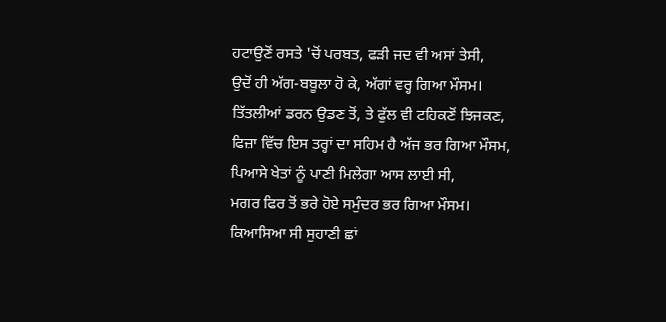ਹਟਾਉਣੋਂ ਰਸਤੇ 'ਚੋਂ ਪਰਬਤ, ਫੜੀ ਜਦ ਵੀ ਅਸਾਂ ਤੇਸੀ,
ਉਦੋਂ ਹੀ ਅੱਗ-ਬਬੂਲਾ ਹੋ ਕੇ, ਅੱਗਾਂ ਵਰ੍ਹ ਗਿਆ ਮੌਸਮ।
ਤਿੱਤਲੀਆਂ ਡਰਨ ਉਡਣ ਤੋਂ, ਤੇ ਫੁੱਲ ਵੀ ਟਹਿਕਣੋਂ ਝਿਜਕਣ,
ਫਿਜ਼ਾ ਵਿੱਚ ਇਸ ਤਰ੍ਹਾਂ ਦਾ ਸਹਿਮ ਹੈ ਅੱਜ ਭਰ ਗਿਆ ਮੌਸਮ,
ਪਿਆਸੇ ਖੇਤਾਂ ਨੂੰ ਪਾਣੀ ਮਿਲੇਗਾ ਆਸ ਲਾਈ ਸੀ,
ਮਗਰ ਫਿਰ ਤੋਂ ਭਰੇ ਹੋਏ ਸਮੁੰਦਰ ਭਰ ਗਿਆ ਮੌਸਮ।
ਕਿਆਸਿਆ ਸੀ ਸੁਹਾਣੀ ਛਾਂ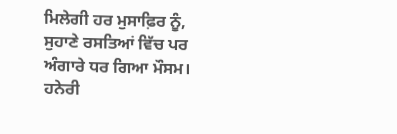ਮਿਲੇਗੀ ਹਰ ਮੁਸਾਫ਼ਿਰ ਨੂੰ,
ਸੁਹਾਣੇ ਰਸਤਿਆਂ ਵਿੱਚ ਪਰ ਅੰਗਾਰੇ ਧਰ ਗਿਆ ਮੌਸਮ।
ਹਨੇਰੀ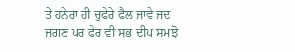ਤੇ ਹਨੇਰਾ ਹੀ ਚੁਫੇਰੇ ਫੈਲ ਜਾਵੇ ਜਦ
ਜਗਣ ਪਰ ਫੇਰ ਵੀ ਸਭ ਦੀਪ ਸਮਝੋ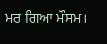ਮਰ ਗਿਆ ਮੌਸਮ।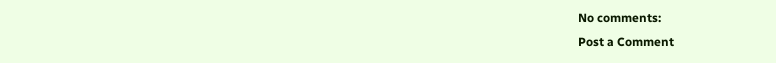No comments:
Post a Comment